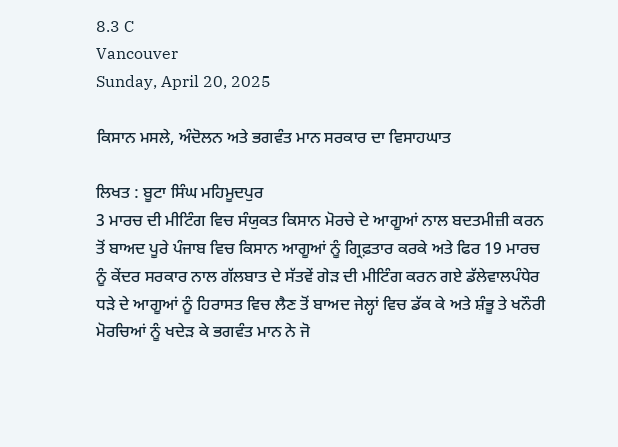8.3 C
Vancouver
Sunday, April 20, 2025

ਕਿਸਾਨ ਮਸਲੇ, ਅੰਦੋਲਨ ਅਤੇ ਭਗਵੰਤ ਮਾਨ ਸਰਕਾਰ ਦਾ ਵਿਸਾਹਘਾਤ

ਲਿਖਤ : ਬੂਟਾ ਸਿੰਘ ਮਹਿਮੂਦਪੁਰ
3 ਮਾਰਚ ਦੀ ਮੀਟਿੰਗ ਵਿਚ ਸੰਯੁਕਤ ਕਿਸਾਨ ਮੋਰਚੇ ਦੇ ਆਗੂਆਂ ਨਾਲ ਬਦਤਮੀਜ਼ੀ ਕਰਨ ਤੋਂ ਬਾਅਦ ਪੂਰੇ ਪੰਜਾਬ ਵਿਚ ਕਿਸਾਨ ਆਗੂਆਂ ਨੂੰ ਗ੍ਰਿਫ਼ਤਾਰ ਕਰਕੇ ਅਤੇ ਫਿਰ 19 ਮਾਰਚ ਨੂੰ ਕੇਂਦਰ ਸਰਕਾਰ ਨਾਲ ਗੱਲਬਾਤ ਦੇ ਸੱਤਵੇਂ ਗੇੜ ਦੀ ਮੀਟਿੰਗ ਕਰਨ ਗਏ ਡੱਲੇਵਾਲਪੰਧੇਰ ਧੜੇ ਦੇ ਆਗੂਆਂ ਨੂੰ ਹਿਰਾਸਤ ਵਿਚ ਲੈਣ ਤੋਂ ਬਾਅਦ ਜੇਲ੍ਹਾਂ ਵਿਚ ਡੱਕ ਕੇ ਅਤੇ ਸ਼ੰਭੂ ਤੇ ਖਨੌਰੀ ਮੋਰਚਿਆਂ ਨੂੰ ਖਦੇੜ ਕੇ ਭਗਵੰਤ ਮਾਨ ਨੇ ਜੋ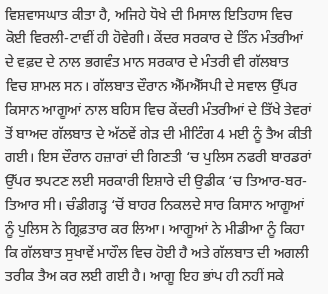ਵਿਸ਼ਵਾਸਘਾਤ ਕੀਤਾ ਹੈ, ਅਜਿਹੇ ਧੋਖੇ ਦੀ ਮਿਸਾਲ ਇਤਿਹਾਸ ਵਿਚ ਕੋਈ ਵਿਰਲੀ-ਟਾਵੀਂ ਹੀ ਹੋਵੇਗੀ। ਕੇਂਦਰ ਸਰਕਾਰ ਦੇ ਤਿੰਨ ਮੰਤਰੀਆਂ ਦੇ ਵਫ਼ਦ ਦੇ ਨਾਲ ਭਗਵੰਤ ਮਾਨ ਸਰਕਾਰ ਦੇ ਮੰਤਰੀ ਵੀ ਗੱਲਬਾਤ ਵਿਚ ਸ਼ਾਮਲ ਸਨ। ਗੱਲਬਾਤ ਦੌਰਾਨ ਐੱਮਐੱਸਪੀ ਦੇ ਸਵਾਲ ਉੱਪਰ ਕਿਸਾਨ ਆਗੂਆਂ ਨਾਲ ਬਹਿਸ ਵਿਚ ਕੇਂਦਰੀ ਮੰਤਰੀਆਂ ਦੇ ਤਿੱਖੇ ਤੇਵਰਾਂ ਤੋਂ ਬਾਅਦ ਗੱਲਬਾਤ ਦੇ ਅੱਠਵੇਂ ਗੇੜ ਦੀ ਮੀਟਿੰਗ 4 ਮਈ ਨੂੰ ਤੈਅ ਕੀਤੀ ਗਈ। ਇਸ ਦੌਰਾਨ ਹਜ਼ਾਰਾਂ ਦੀ ਗਿਣਤੀ ‘ਚ ਪੁਲਿਸ ਨਫਰੀ ਬਾਰਡਰਾਂ ਉੱਪਰ ਝਪਟਣ ਲਈ ਸਰਕਾਰੀ ਇਸ਼ਾਰੇ ਦੀ ਉਡੀਕ ‘ਚ ਤਿਆਰ-ਬਰ-ਤਿਆਰ ਸੀ। ਚੰਡੀਗੜ੍ਹ ‘ਚੋਂ ਬਾਹਰ ਨਿਕਲਦੇ ਸਾਰ ਕਿਸਾਨ ਆਗੂਆਂ ਨੂੰ ਪੁਲਿਸ ਨੇ ਗ੍ਰਿਫ਼ਤਾਰ ਕਰ ਲਿਆ। ਆਗੂਆਂ ਨੇ ਮੀਡੀਆ ਨੂੰ ਕਿਹਾ ਕਿ ਗੱਲਬਾਤ ਸੁਖਾਵੇਂ ਮਾਹੌਲ ਵਿਚ ਹੋਈ ਹੈ ਅਤੇ ਗੱਲਬਾਤ ਦੀ ਅਗਲੀ ਤਰੀਕ ਤੈਅ ਕਰ ਲਈ ਗਈ ਹੈ। ਆਗੂ ਇਹ ਭਾਂਪ ਹੀ ਨਹੀਂ ਸਕੇ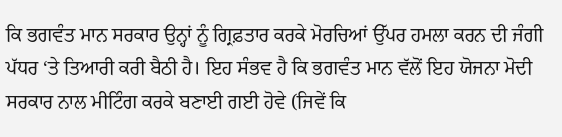ਕਿ ਭਗਵੰਤ ਮਾਨ ਸਰਕਾਰ ਉਨ੍ਹਾਂ ਨੂੰ ਗ੍ਰਿਫ਼ਤਾਰ ਕਰਕੇ ਮੋਰਚਿਆਂ ਉੱਪਰ ਹਮਲਾ ਕਰਨ ਦੀ ਜੰਗੀ ਪੱਧਰ ‘ਤੇ ਤਿਆਰੀ ਕਰੀ ਬੈਠੀ ਹੈ। ਇਹ ਸੰਭਵ ਹੈ ਕਿ ਭਗਵੰਤ ਮਾਨ ਵੱਲੋਂ ਇਹ ਯੋਜਨਾ ਮੋਦੀ ਸਰਕਾਰ ਨਾਲ ਮੀਟਿੰਗ ਕਰਕੇ ਬਣਾਈ ਗਈ ਹੋਵੇ (ਜਿਵੇਂ ਕਿ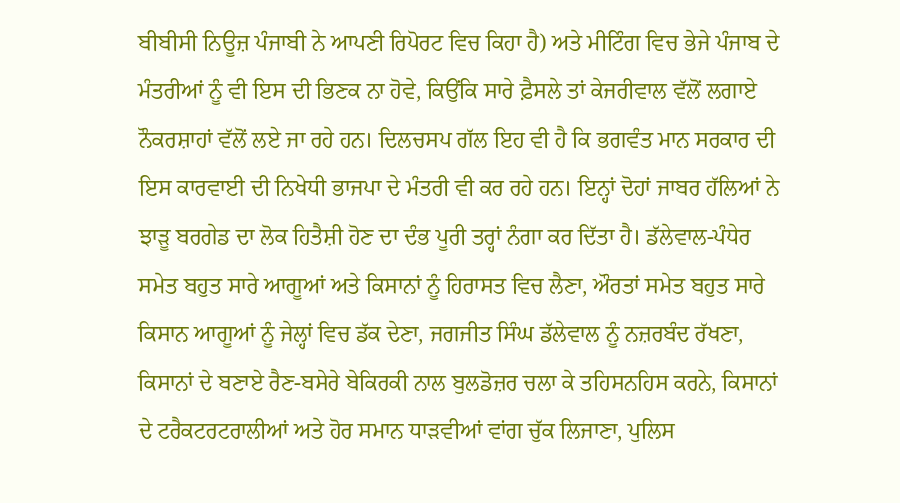ਬੀਬੀਸੀ ਨਿਊਜ਼ ਪੰਜਾਬੀ ਨੇ ਆਪਣੀ ਰਿਪੋਰਟ ਵਿਚ ਕਿਹਾ ਹੈ) ਅਤੇ ਮੀਟਿੰਗ ਵਿਚ ਭੇਜੇ ਪੰਜਾਬ ਦੇ ਮੰਤਰੀਆਂ ਨੂੰ ਵੀ ਇਸ ਦੀ ਭਿਣਕ ਨਾ ਹੋਵੇ, ਕਿਉਂਕਿ ਸਾਰੇ ਫ਼ੈਸਲੇ ਤਾਂ ਕੇਜਰੀਵਾਲ ਵੱਲੋਂ ਲਗਾਏ ਨੌਕਰਸ਼ਾਹਾਂ ਵੱਲੋਂ ਲਏ ਜਾ ਰਹੇ ਹਨ। ਦਿਲਚਸਪ ਗੱਲ ਇਹ ਵੀ ਹੈ ਕਿ ਭਗਵੰਤ ਮਾਨ ਸਰਕਾਰ ਦੀ ਇਸ ਕਾਰਵਾਈ ਦੀ ਨਿਖੇਧੀ ਭਾਜਪਾ ਦੇ ਮੰਤਰੀ ਵੀ ਕਰ ਰਹੇ ਹਨ। ਇਨ੍ਹਾਂ ਦੋਹਾਂ ਜਾਬਰ ਹੱਲਿਆਂ ਨੇ ਝਾੜੂ ਬਰਗੇਡ ਦਾ ਲੋਕ ਹਿਤੈਸ਼ੀ ਹੋਣ ਦਾ ਦੰਭ ਪੂਰੀ ਤਰ੍ਹਾਂ ਨੰਗਾ ਕਰ ਦਿੱਤਾ ਹੈ। ਡੱਲੇਵਾਲ-ਪੰਧੇਰ ਸਮੇਤ ਬਹੁਤ ਸਾਰੇ ਆਗੂਆਂ ਅਤੇ ਕਿਸਾਨਾਂ ਨੂੰ ਹਿਰਾਸਤ ਵਿਚ ਲੈਣਾ, ਔਰਤਾਂ ਸਮੇਤ ਬਹੁਤ ਸਾਰੇ ਕਿਸਾਨ ਆਗੂਆਂ ਨੂੰ ਜੇਲ੍ਹਾਂ ਵਿਚ ਡੱਕ ਦੇਣਾ, ਜਗਜੀਤ ਸਿੰਘ ਡੱਲੇਵਾਲ ਨੂੰ ਨਜ਼ਰਬੰਦ ਰੱਖਣਾ, ਕਿਸਾਨਾਂ ਦੇ ਬਣਾਏ ਰੈਣ-ਬਸੇਰੇ ਬੇਕਿਰਕੀ ਨਾਲ ਬੁਲਡੋਜ਼ਰ ਚਲਾ ਕੇ ਤਹਿਸਨਹਿਸ ਕਰਨੇ, ਕਿਸਾਨਾਂ ਦੇ ਟਰੈਕਟਰਟਰਾਲੀਆਂ ਅਤੇ ਹੋਰ ਸਮਾਨ ਧਾੜਵੀਆਂ ਵਾਂਗ ਚੁੱਕ ਲਿਜਾਣਾ, ਪੁਲਿਸ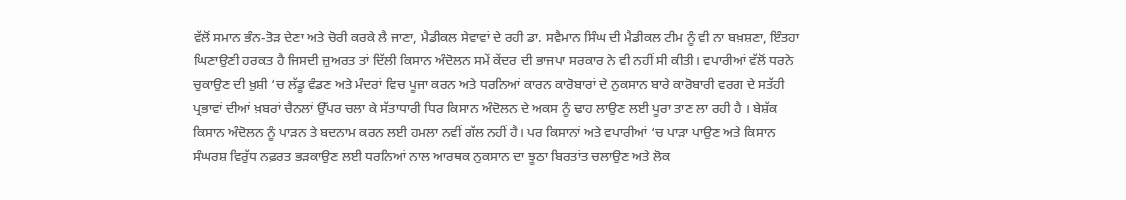ਵੱਲੋਂ ਸਮਾਨ ਭੰਨ-ਤੋੜ ਦੇਣਾ ਅਤੇ ਚੋਰੀ ਕਰਕੇ ਲੈ ਜਾਣਾ, ਮੈਡੀਕਲ ਸੇਵਾਵਾਂ ਦੇ ਰਹੀ ਡਾ. ਸਵੈਮਾਨ ਸਿੰਘ ਦੀ ਮੈਡੀਕਲ ਟੀਮ ਨੂੰ ਵੀ ਨਾ ਬਖ਼ਸ਼ਣਾ, ਇੰਤਹਾ ਘਿਣਾਉਣੀ ਹਰਕਤ ਹੈ ਜਿਸਦੀ ਜ਼ੁਅਰਤ ਤਾਂ ਦਿੱਲੀ ਕਿਸਾਨ ਅੰਦੋਲਨ ਸਮੇਂ ਕੇਂਦਰ ਦੀ ਭਾਜਪਾ ਸਰਕਾਰ ਨੇ ਵੀ ਨਹੀਂ ਸੀ ਕੀਤੀ। ਵਪਾਰੀਆਂ ਵੱਲੋਂ ਧਰਨੇ ਚੁਕਾਉਣ ਦੀ ਖ਼ੁਸ਼ੀ ‘ਚ ਲੱਡੂ ਵੰਡਣ ਅਤੇ ਮੰਦਰਾਂ ਵਿਚ ਪੂਜਾ ਕਰਨ ਅਤੇ ਧਰਨਿਆਂ ਕਾਰਨ ਕਾਰੋਬਾਰਾਂ ਦੇ ਨੁਕਸਾਨ ਬਾਰੇ ਕਾਰੋਬਾਰੀ ਵਰਗ ਦੇ ਸਤੱਹੀ ਪ੍ਰਭਾਵਾਂ ਦੀਆਂ ਖ਼ਬਰਾਂ ਚੈਨਲਾਂ ਉੱਪਰ ਚਲਾ ਕੇ ਸੱਤਾਧਾਰੀ ਧਿਰ ਕਿਸਾਨ ਅੰਦੋਲਨ ਦੇ ਅਕਸ ਨੂੰ ਢਾਹ ਲਾਉਣ ਲਈ ਪੂਰਾ ਤਾਣ ਲਾ ਰਹੀ ਹੈ । ਬੇਸ਼ੱਕ ਕਿਸਾਨ ਅੰਦੋਲਨ ਨੂੰ ਪਾੜਨ ਤੇ ਬਦਨਾਮ ਕਰਨ ਲਈ ਹਮਲਾ ਨਵੀਂ ਗੱਲ ਨਹੀਂ ਹੈ। ਪਰ ਕਿਸਾਨਾਂ ਅਤੇ ਵਪਾਰੀਆਂ ‘ਚ ਪਾੜਾ ਪਾਉਣ ਅਤੇ ਕਿਸਾਨ ਸੰਘਰਸ਼ ਵਿਰੁੱਧ ਨਫ਼ਰਤ ਭੜਕਾਉਣ ਲਈ ਧਰਨਿਆਂ ਨਾਲ ਆਰਥਕ ਨੁਕਸਾਨ ਦਾ ਝੂਠਾ ਬਿਰਤਾਂਤ ਚਲਾਉਣ ਅਤੇ ਲੋਕ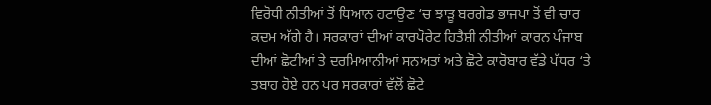ਵਿਰੋਧੀ ਨੀਤੀਆਂ ਤੋਂ ਧਿਆਨ ਹਟਾਉਣ ‘ਚ ਝਾੜੂ ਬਰਗੇਡ ਭਾਜਪਾ ਤੋਂ ਵੀ ਚਾਰ ਕਦਮ ਅੱਗੇ ਹੈ। ਸਰਕਾਰਾਂ ਦੀਆਂ ਕਾਰਪੋਰੇਟ ਹਿਤੈਸ਼ੀ ਨੀਤੀਆਂ ਕਾਰਨ ਪੰਜਾਬ ਦੀਆਂ ਛੋਟੀਆਂ ਤੇ ਦਰਮਿਆਨੀਆਂ ਸਨਅਤਾਂ ਅਤੇ ਛੋਟੇ ਕਾਰੋਬਾਰ ਵੱਡੇ ਪੱਧਰ ‘ਤੇ ਤਬਾਹ ਹੋਏ ਹਨ ਪਰ ਸਰਕਾਰਾਂ ਵੱਲੋਂ ਛੋਟੇ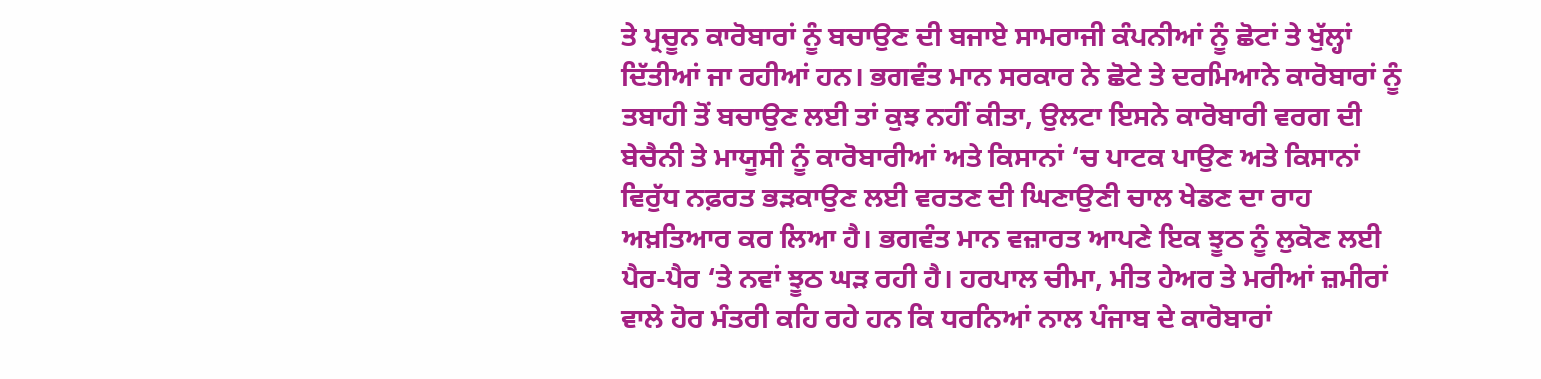ਤੇ ਪ੍ਰਚੂਨ ਕਾਰੋਬਾਰਾਂ ਨੂੰ ਬਚਾਉਣ ਦੀ ਬਜਾਏ ਸਾਮਰਾਜੀ ਕੰਪਨੀਆਂ ਨੂੰ ਛੋਟਾਂ ਤੇ ਖੁੱਲ੍ਹਾਂ ਦਿੱਤੀਆਂ ਜਾ ਰਹੀਆਂ ਹਨ। ਭਗਵੰਤ ਮਾਨ ਸਰਕਾਰ ਨੇ ਛੋਟੇ ਤੇ ਦਰਮਿਆਨੇ ਕਾਰੋਬਾਰਾਂ ਨੂੰ ਤਬਾਹੀ ਤੋਂ ਬਚਾਉਣ ਲਈ ਤਾਂ ਕੁਝ ਨਹੀਂ ਕੀਤਾ, ਉਲਟਾ ਇਸਨੇ ਕਾਰੋਬਾਰੀ ਵਰਗ ਦੀ ਬੇਚੈਨੀ ਤੇ ਮਾਯੂਸੀ ਨੂੰ ਕਾਰੋਬਾਰੀਆਂ ਅਤੇ ਕਿਸਾਨਾਂ ‘ਚ ਪਾਟਕ ਪਾਉਣ ਅਤੇ ਕਿਸਾਨਾਂ ਵਿਰੁੱਧ ਨਫ਼ਰਤ ਭੜਕਾਉਣ ਲਈ ਵਰਤਣ ਦੀ ਘਿਣਾਉਣੀ ਚਾਲ ਖੇਡਣ ਦਾ ਰਾਹ ਅਖ਼ਤਿਆਰ ਕਰ ਲਿਆ ਹੈ। ਭਗਵੰਤ ਮਾਨ ਵਜ਼ਾਰਤ ਆਪਣੇ ਇਕ ਝੂਠ ਨੂੰ ਲੁਕੋਣ ਲਈ ਪੈਰ-ਪੈਰ ‘ਤੇ ਨਵਾਂ ਝੂਠ ਘੜ ਰਹੀ ਹੈ। ਹਰਪਾਲ ਚੀਮਾ, ਮੀਤ ਹੇਅਰ ਤੇ ਮਰੀਆਂ ਜ਼ਮੀਰਾਂ ਵਾਲੇ ਹੋਰ ਮੰਤਰੀ ਕਹਿ ਰਹੇ ਹਨ ਕਿ ਧਰਨਿਆਂ ਨਾਲ ਪੰਜਾਬ ਦੇ ਕਾਰੋਬਾਰਾਂ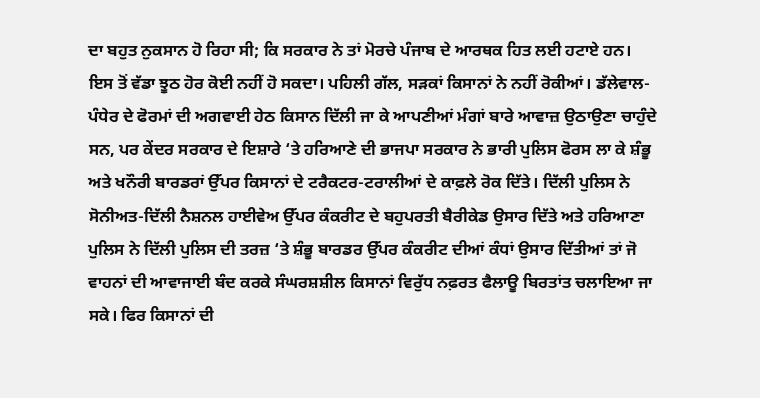ਦਾ ਬਹੁਤ ਨੁਕਸਾਨ ਹੋ ਰਿਹਾ ਸੀ; ਕਿ ਸਰਕਾਰ ਨੇ ਤਾਂ ਮੋਰਚੇ ਪੰਜਾਬ ਦੇ ਆਰਥਕ ਹਿਤ ਲਈ ਹਟਾਏ ਹਨ। ਇਸ ਤੋਂ ਵੱਡਾ ਝੂਠ ਹੋਰ ਕੋਈ ਨਹੀਂ ਹੋ ਸਕਦਾ। ਪਹਿਲੀ ਗੱਲ, ਸੜਕਾਂ ਕਿਸਾਨਾਂ ਨੇ ਨਹੀਂ ਰੋਕੀਆਂ। ਡੱਲੇਵਾਲ-ਪੰਧੇਰ ਦੇ ਫੋਰਮਾਂ ਦੀ ਅਗਵਾਈ ਹੇਠ ਕਿਸਾਨ ਦਿੱਲੀ ਜਾ ਕੇ ਆਪਣੀਆਂ ਮੰਗਾਂ ਬਾਰੇ ਆਵਾਜ਼ ਉਠਾਉਣਾ ਚਾਹੁੰਦੇ ਸਨ, ਪਰ ਕੇਂਦਰ ਸਰਕਾਰ ਦੇ ਇਸ਼ਾਰੇ ‘ਤੇ ਹਰਿਆਣੇ ਦੀ ਭਾਜਪਾ ਸਰਕਾਰ ਨੇ ਭਾਰੀ ਪੁਲਿਸ ਫੋਰਸ ਲਾ ਕੇ ਸ਼ੰਭੂ ਅਤੇ ਖਨੌਰੀ ਬਾਰਡਰਾਂ ਉੱਪਰ ਕਿਸਾਨਾਂ ਦੇ ਟਰੈਕਟਰ-ਟਰਾਲੀਆਂ ਦੇ ਕਾਫ਼ਲੇ ਰੋਕ ਦਿੱਤੇ। ਦਿੱਲੀ ਪੁਲਿਸ ਨੇ ਸੋਨੀਅਤ-ਦਿੱਲੀ ਨੈਸ਼ਨਲ ਹਾਈਵੇਅ ਉੱਪਰ ਕੰਕਰੀਟ ਦੇ ਬਹੁਪਰਤੀ ਬੈਰੀਕੇਡ ਉਸਾਰ ਦਿੱਤੇ ਅਤੇ ਹਰਿਆਣਾ ਪੁਲਿਸ ਨੇ ਦਿੱਲੀ ਪੁਲਿਸ ਦੀ ਤਰਜ਼ ‘ਤੇ ਸ਼ੰਭੂ ਬਾਰਡਰ ਉੱਪਰ ਕੰਕਰੀਟ ਦੀਆਂ ਕੰਧਾਂ ਉਸਾਰ ਦਿੱਤੀਆਂ ਤਾਂ ਜੋ ਵਾਹਨਾਂ ਦੀ ਆਵਾਜਾਈ ਬੰਦ ਕਰਕੇ ਸੰਘਰਸ਼ਸ਼ੀਲ ਕਿਸਾਨਾਂ ਵਿਰੁੱਧ ਨਫ਼ਰਤ ਫੈਲਾਊ ਬਿਰਤਾਂਤ ਚਲਾਇਆ ਜਾ ਸਕੇ। ਫਿਰ ਕਿਸਾਨਾਂ ਦੀ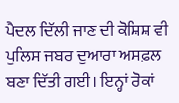ਪੈਦਲ ਦਿੱਲੀ ਜਾਣ ਦੀ ਕੋਸ਼ਿਸ਼ ਵੀ ਪੁਲਿਸ ਜਬਰ ਦੁਆਰਾ ਅਸਫ਼ਲ ਬਣਾ ਦਿੱਤੀ ਗਈ। ਇਨ੍ਹਾਂ ਰੋਕਾਂ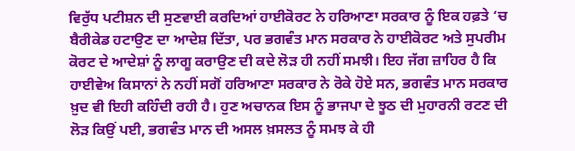ਵਿਰੁੱਧ ਪਟੀਸ਼ਨ ਦੀ ਸੁਣਵਾਈ ਕਰਦਿਆਂ ਹਾਈਕੋਰਟ ਨੇ ਹਰਿਆਣਾ ਸਰਕਾਰ ਨੂੰ ਇਕ ਹਫ਼ਤੇ ‘ਚ ਬੈਰੀਕੇਡ ਹਟਾਉਣ ਦਾ ਆਦੇਸ਼ ਦਿੱਤਾ, ਪਰ ਭਗਵੰਤ ਮਾਨ ਸਰਕਾਰ ਨੇ ਹਾਈਕੋਰਟ ਅਤੇ ਸੁਪਰੀਮ ਕੋਰਟ ਦੇ ਆਦੇਸ਼ਾਂ ਨੂੰ ਲਾਗੂ ਕਰਾਉਣ ਦੀ ਕਦੇ ਲੋੜ ਹੀ ਨਹੀਂ ਸਮਝੀ। ਇਹ ਜੱਗ ਜ਼ਾਹਿਰ ਹੈ ਕਿ ਹਾਈਵੇਅ ਕਿਸਾਨਾਂ ਨੇ ਨਹੀਂ ਸਗੋਂ ਹਰਿਆਣਾ ਸਰਕਾਰ ਨੇ ਰੋਕੇ ਹੋਏ ਸਨ, ਭਗਵੰਤ ਮਾਨ ਸਰਕਾਰ ਖ਼ੁਦ ਵੀ ਇਹੀ ਕਹਿੰਦੀ ਰਹੀ ਹੈ। ਹੁਣ ਅਚਾਨਕ ਇਸ ਨੂੰ ਭਾਜਪਾ ਦੇ ਝੂਠ ਦੀ ਮੁਹਾਰਨੀ ਰਟਣ ਦੀ ਲੋੜ ਕਿਉਂ ਪਈ, ਭਗਵੰਤ ਮਾਨ ਦੀ ਅਸਲ ਖ਼ਸਲਤ ਨੂੰ ਸਮਝ ਕੇ ਹੀ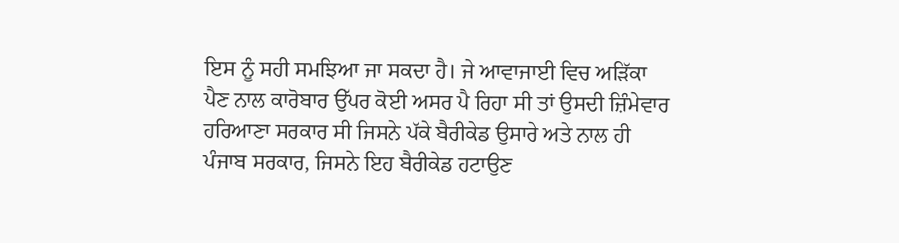ਇਸ ਨੂੰ ਸਹੀ ਸਮਝਿਆ ਜਾ ਸਕਦਾ ਹੈ। ਜੇ ਆਵਾਜਾਈ ਵਿਚ ਅੜਿੱਕਾ ਪੈਣ ਨਾਲ ਕਾਰੋਬਾਰ ਉੱਪਰ ਕੋਈ ਅਸਰ ਪੈ ਰਿਹਾ ਸੀ ਤਾਂ ਉਸਦੀ ਜ਼ਿੰਮੇਵਾਰ ਹਰਿਆਣਾ ਸਰਕਾਰ ਸੀ ਜਿਸਨੇ ਪੱਕੇ ਬੈਰੀਕੇਡ ਉਸਾਰੇ ਅਤੇ ਨਾਲ ਹੀ ਪੰਜਾਬ ਸਰਕਾਰ, ਜਿਸਨੇ ਇਹ ਬੈਰੀਕੇਡ ਹਟਾਉਣ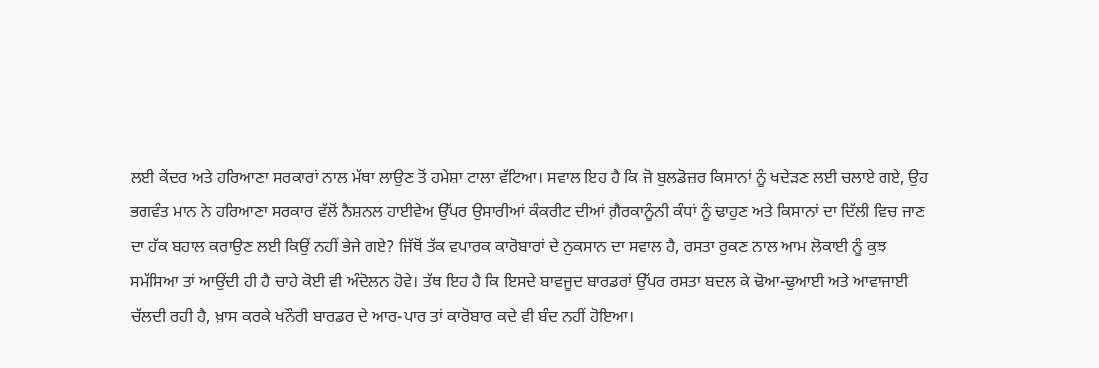ਲਈ ਕੇਂਦਰ ਅਤੇ ਹਰਿਆਣਾ ਸਰਕਾਰਾਂ ਨਾਲ ਮੱਥਾ ਲਾਉਣ ਤੋਂ ਹਮੇਸ਼ਾ ਟਾਲਾ ਵੱਟਿਆ। ਸਵਾਲ ਇਹ ਹੈ ਕਿ ਜੋ ਬੁਲਡੋਜ਼ਰ ਕਿਸਾਨਾਂ ਨੂੰ ਖਦੇੜਣ ਲਈ ਚਲਾਏ ਗਏ, ਉਹ ਭਗਵੰਤ ਮਾਨ ਨੇ ਹਰਿਆਣਾ ਸਰਕਾਰ ਵੱਲੋਂ ਨੈਸ਼ਨਲ ਹਾਈਵੇਅ ਉੱਪਰ ਉਸਾਰੀਆਂ ਕੰਕਰੀਟ ਦੀਆਂ ਗ਼ੈਰਕਾਨੂੰਨੀ ਕੰਧਾਂ ਨੂੰ ਢਾਹੁਣ ਅਤੇ ਕਿਸਾਨਾਂ ਦਾ ਦਿੱਲੀ ਵਿਚ ਜਾਣ ਦਾ ਹੱਕ ਬਹਾਲ ਕਰਾਉਣ ਲਈ ਕਿਉਂ ਨਹੀਂ ਭੇਜੇ ਗਏ? ਜਿੱਥੋਂ ਤੱਕ ਵਪਾਰਕ ਕਾਰੋਬਾਰਾਂ ਦੇ ਨੁਕਸਾਨ ਦਾ ਸਵਾਲ ਹੈ, ਰਸਤਾ ਰੁਕਣ ਨਾਲ ਆਮ ਲੋਕਾਈ ਨੂੰ ਕੁਝ ਸਮੱਸਿਆ ਤਾਂ ਆਉਂਦੀ ਹੀ ਹੈ ਚਾਹੇ ਕੋਈ ਵੀ ਅੰਦੋਲਨ ਹੋਵੇ। ਤੱਥ ਇਹ ਹੈ ਕਿ ਇਸਦੇ ਬਾਵਜੂਦ ਬਾਰਡਰਾਂ ਉੱਪਰ ਰਸਤਾ ਬਦਲ ਕੇ ਢੋਆ-ਢੁਆਈ ਅਤੇ ਆਵਾਜਾਈ ਚੱਲਦੀ ਰਹੀ ਹੈ, ਖ਼ਾਸ ਕਰਕੇ ਖਨੌਰੀ ਬਾਰਡਰ ਦੇ ਆਰ-ਪਾਰ ਤਾਂ ਕਾਰੋਬਾਰ ਕਦੇ ਵੀ ਬੰਦ ਨਹੀਂ ਹੋਇਆ।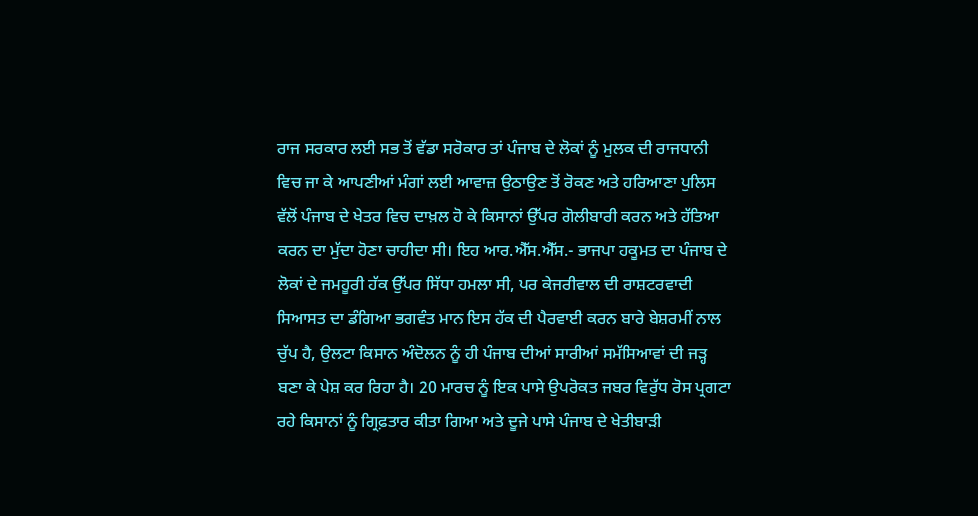ਰਾਜ ਸਰਕਾਰ ਲਈ ਸਭ ਤੋਂ ਵੱਡਾ ਸਰੋਕਾਰ ਤਾਂ ਪੰਜਾਬ ਦੇ ਲੋਕਾਂ ਨੂੰ ਮੁਲਕ ਦੀ ਰਾਜਧਾਨੀ ਵਿਚ ਜਾ ਕੇ ਆਪਣੀਆਂ ਮੰਗਾਂ ਲਈ ਆਵਾਜ਼ ਉਠਾਉਣ ਤੋਂ ਰੋਕਣ ਅਤੇ ਹਰਿਆਣਾ ਪੁਲਿਸ ਵੱਲੋਂ ਪੰਜਾਬ ਦੇ ਖੇਤਰ ਵਿਚ ਦਾਖ਼ਲ ਹੋ ਕੇ ਕਿਸਾਨਾਂ ਉੱਪਰ ਗੋਲੀਬਾਰੀ ਕਰਨ ਅਤੇ ਹੱਤਿਆ ਕਰਨ ਦਾ ਮੁੱਦਾ ਹੋਣਾ ਚਾਹੀਦਾ ਸੀ। ਇਹ ਆਰ.ਐੱਸ.ਐੱਸ.- ਭਾਜਪਾ ਹਕੂਮਤ ਦਾ ਪੰਜਾਬ ਦੇ ਲੋਕਾਂ ਦੇ ਜਮਹੂਰੀ ਹੱਕ ਉੱਪਰ ਸਿੱਧਾ ਹਮਲਾ ਸੀ, ਪਰ ਕੇਜਰੀਵਾਲ ਦੀ ਰਾਸ਼ਟਰਵਾਦੀ ਸਿਆਸਤ ਦਾ ਡੰਗਿਆ ਭਗਵੰਤ ਮਾਨ ਇਸ ਹੱਕ ਦੀ ਪੈਰਵਾਈ ਕਰਨ ਬਾਰੇ ਬੇਸ਼ਰਮੀਂ ਨਾਲ ਚੁੱਪ ਹੈ, ਉਲਟਾ ਕਿਸਾਨ ਅੰਦੋਲਨ ਨੂੰ ਹੀ ਪੰਜਾਬ ਦੀਆਂ ਸਾਰੀਆਂ ਸਮੱਸਿਆਵਾਂ ਦੀ ਜੜ੍ਹ ਬਣਾ ਕੇ ਪੇਸ਼ ਕਰ ਰਿਹਾ ਹੈ। 20 ਮਾਰਚ ਨੂੰ ਇਕ ਪਾਸੇ ਉਪਰੋਕਤ ਜਬਰ ਵਿਰੁੱਧ ਰੋਸ ਪ੍ਰਗਟਾ ਰਹੇ ਕਿਸਾਨਾਂ ਨੂੰ ਗ੍ਰਿਫ਼ਤਾਰ ਕੀਤਾ ਗਿਆ ਅਤੇ ਦੂਜੇ ਪਾਸੇ ਪੰਜਾਬ ਦੇ ਖੇਤੀਬਾੜੀ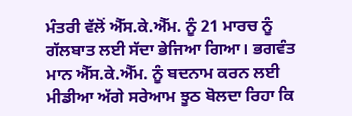ਮੰਤਰੀ ਵੱਲੋਂ ਐੱਸ.ਕੇ.ਐੱਮ. ਨੂੰ 21 ਮਾਰਚ ਨੂੰ ਗੱਲਬਾਤ ਲਈ ਸੱਦਾ ਭੇਜਿਆ ਗਿਆ। ਭਗਵੰਤ ਮਾਨ ਐੱਸ.ਕੇ.ਐੱਮ. ਨੂੰ ਬਦਨਾਮ ਕਰਨ ਲਈ ਮੀਡੀਆ ਅੱਗੇ ਸਰੇਆਮ ਝੂਠ ਬੋਲਦਾ ਰਿਹਾ ਕਿ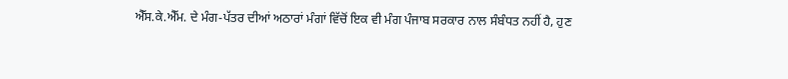ਐੱਸ.ਕੇ.ਐੱਮ. ਦੇ ਮੰਗ-ਪੱਤਰ ਦੀਆਂ ਅਠਾਰਾਂ ਮੰਗਾਂ ਵਿੱਚੋਂ ਇਕ ਵੀ ਮੰਗ ਪੰਜਾਬ ਸਰਕਾਰ ਨਾਲ ਸੰਬੰਧਤ ਨਹੀਂ ਹੈ, ਹੁਣ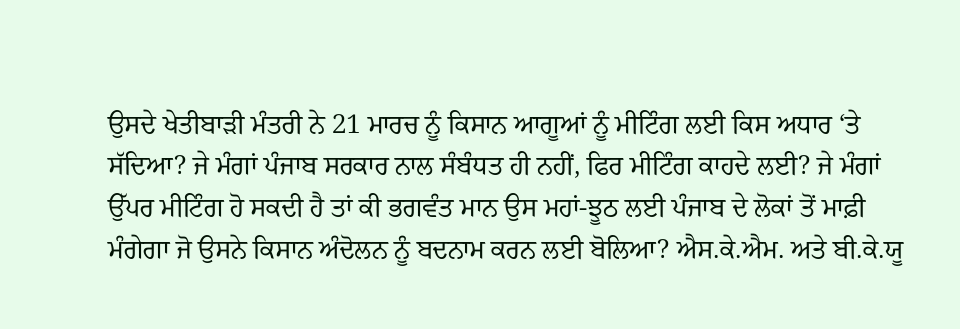ਉਸਦੇ ਖੇਤੀਬਾੜੀ ਮੰਤਰੀ ਨੇ 21 ਮਾਰਚ ਨੂੰ ਕਿਸਾਨ ਆਗੂਆਂ ਨੂੰ ਮੀਟਿੰਗ ਲਈ ਕਿਸ ਅਧਾਰ ‘ਤੇ ਸੱਦਿਆ? ਜੇ ਮੰਗਾਂ ਪੰਜਾਬ ਸਰਕਾਰ ਨਾਲ ਸੰਬੰਧਤ ਹੀ ਨਹੀਂ, ਫਿਰ ਮੀਟਿੰਗ ਕਾਹਦੇ ਲਈ? ਜੇ ਮੰਗਾਂ ਉੱਪਰ ਮੀਟਿੰਗ ਹੋ ਸਕਦੀ ਹੈ ਤਾਂ ਕੀ ਭਗਵੰਤ ਮਾਨ ਉਸ ਮਹਾਂ-ਝੂਠ ਲਈ ਪੰਜਾਬ ਦੇ ਲੋਕਾਂ ਤੋਂ ਮਾਫ਼ੀ ਮੰਗੇਗਾ ਜੋ ਉਸਨੇ ਕਿਸਾਨ ਅੰਦੋਲਨ ਨੂੰ ਬਦਨਾਮ ਕਰਨ ਲਈ ਬੋਲਿਆ? ਐਸ.ਕੇ.ਐਮ. ਅਤੇ ਬੀ.ਕੇ.ਯੂ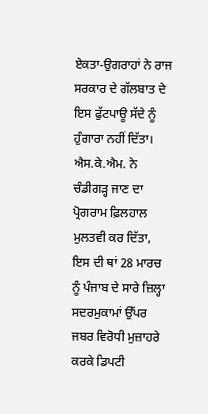ਏਕਤਾ-ਉਗਰਾਹਾਂ ਨੇ ਰਾਜ ਸਰਕਾਰ ਦੇ ਗੱਲਬਾਤ ਦੇ ਇਸ ਫੁੱਟਪਾਊ ਸੱਦੇ ਨੂੰ ਹੁੰਗਾਰਾ ਨਹੀਂ ਦਿੱਤਾ। ਐਸ.ਕੇ.ਐਮ. ਨੇ ਚੰਡੀਗੜ੍ਹ ਜਾਣ ਦਾ ਪ੍ਰੋਗਰਾਮ ਫ਼ਿਲਹਾਲ ਮੁਲਤਵੀ ਕਰ ਦਿੱਤਾ, ਇਸ ਦੀ ਥਾਂ 28 ਮਾਰਚ ਨੂੰ ਪੰਜਾਬ ਦੇ ਸਾਰੇ ਜ਼ਿਲ੍ਹਾ ਸਦਰਮੁਕਾਮਾਂ ਉੱਪਰ ਜਬਰ ਵਿਰੋਧੀ ਮੁਜ਼ਾਹਰੇ ਕਰਕੇ ਡਿਪਟੀ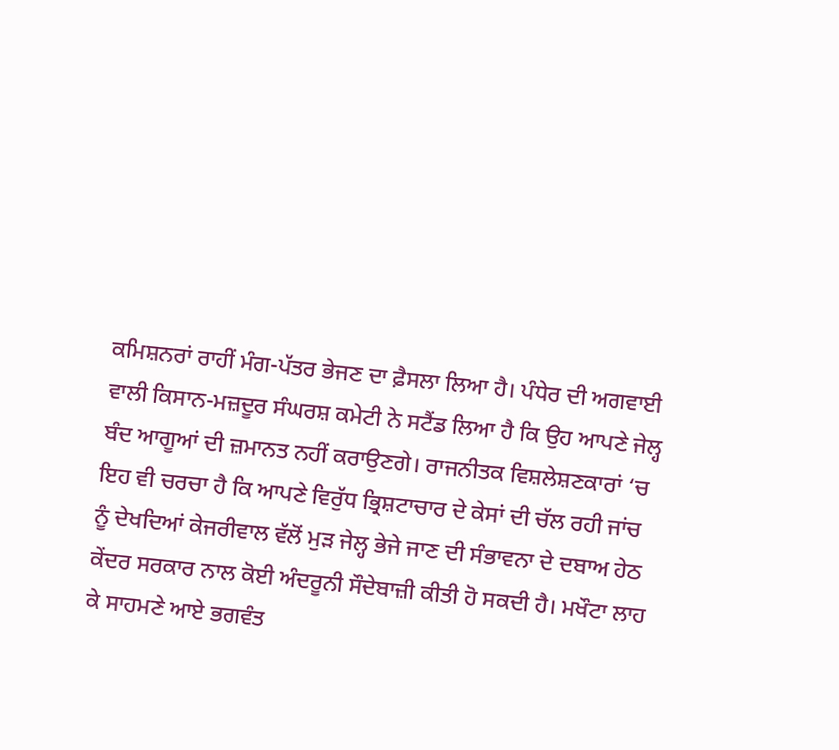ਕਮਿਸ਼ਨਰਾਂ ਰਾਹੀਂ ਮੰਗ-ਪੱਤਰ ਭੇਜਣ ਦਾ ਫ਼ੈਸਲਾ ਲਿਆ ਹੈ। ਪੰਧੇਰ ਦੀ ਅਗਵਾਈ ਵਾਲੀ ਕਿਸਾਨ-ਮਜ਼ਦੂਰ ਸੰਘਰਸ਼ ਕਮੇਟੀ ਨੇ ਸਟੈਂਡ ਲਿਆ ਹੈ ਕਿ ਉਹ ਆਪਣੇ ਜੇਲ੍ਹ ਬੰਦ ਆਗੂਆਂ ਦੀ ਜ਼ਮਾਨਤ ਨਹੀਂ ਕਰਾਉਣਗੇ। ਰਾਜਨੀਤਕ ਵਿਸ਼ਲੇਸ਼ਣਕਾਰਾਂ ‘ਚ ਇਹ ਵੀ ਚਰਚਾ ਹੈ ਕਿ ਆਪਣੇ ਵਿਰੁੱਧ ਭ੍ਰਿਸ਼ਟਾਚਾਰ ਦੇ ਕੇਸਾਂ ਦੀ ਚੱਲ ਰਹੀ ਜਾਂਚ ਨੂੰ ਦੇਖਦਿਆਂ ਕੇਜਰੀਵਾਲ ਵੱਲੋਂ ਮੁੜ ਜੇਲ੍ਹ ਭੇਜੇ ਜਾਣ ਦੀ ਸੰਭਾਵਨਾ ਦੇ ਦਬਾਅ ਹੇਠ ਕੇਂਦਰ ਸਰਕਾਰ ਨਾਲ ਕੋਈ ਅੰਦਰੂਨੀ ਸੌਦੇਬਾਜ਼ੀ ਕੀਤੀ ਹੋ ਸਕਦੀ ਹੈ। ਮਖੌਟਾ ਲਾਹ ਕੇ ਸਾਹਮਣੇ ਆਏ ਭਗਵੰਤ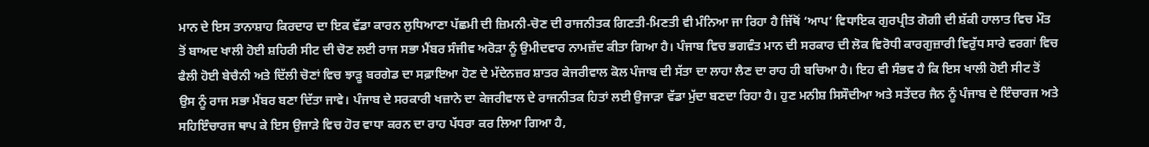ਮਾਨ ਦੇ ਇਸ ਤਾਨਾਸ਼ਾਹ ਕਿਰਦਾਰ ਦਾ ਇਕ ਵੱਡਾ ਕਾਰਨ ਲੁਧਿਆਣਾ ਪੱਛਮੀ ਦੀ ਜ਼ਿਮਨੀ-ਚੋਣ ਦੀ ਰਾਜਨੀਤਕ ਗਿਣਤੀ-ਮਿਣਤੀ ਵੀ ਮੰਨਿਆ ਜਾ ਰਿਹਾ ਹੈ ਜਿੱਥੋਂ ‘ਆਪ’ ਵਿਧਾਇਕ ਗੁਰਪ੍ਰੀਤ ਗੋਗੀ ਦੀ ਸ਼ੱਕੀ ਹਾਲਾਤ ਵਿਚ ਮੌਤ ਤੋਂ ਬਾਅਦ ਖਾਲੀ ਹੋਈ ਸ਼ਹਿਰੀ ਸੀਟ ਦੀ ਚੋਣ ਲਈ ਰਾਜ ਸਭਾ ਮੈਂਬਰ ਸੰਜੀਵ ਅਰੋੜਾ ਨੂੰ ਉਮੀਦਵਾਰ ਨਾਮਜ਼ੱਦ ਕੀਤਾ ਗਿਆ ਹੈ। ਪੰਜਾਬ ਵਿਚ ਭਗਵੰਤ ਮਾਨ ਦੀ ਸਰਕਾਰ ਦੀ ਲੋਕ ਵਿਰੋਧੀ ਕਾਰਗੁਜ਼ਾਰੀ ਵਿਰੁੱਧ ਸਾਰੇ ਵਰਗਾਂ ਵਿਚ ਫੈਲੀ ਹੋਈ ਬੇਚੈਨੀ ਅਤੇ ਦਿੱਲੀ ਚੋਣਾਂ ਵਿਚ ਝਾੜੂ ਬਰਗੇਡ ਦਾ ਸਫ਼ਾਇਆ ਹੋਣ ਦੇ ਮੱਦੇਨਜ਼ਰ ਸ਼ਾਤਰ ਕੇਜਰੀਵਾਲ ਕੋਲ ਪੰਜਾਬ ਦੀ ਸੱਤਾ ਦਾ ਲਾਹਾ ਲੈਣ ਦਾ ਰਾਹ ਹੀ ਬਚਿਆ ਹੈ। ਇਹ ਵੀ ਸੰਭਵ ਹੈ ਕਿ ਇਸ ਖਾਲੀ ਹੋਈ ਸੀਟ ਤੋਂ ਉਸ ਨੂੰ ਰਾਜ ਸਭਾ ਮੈਂਬਰ ਬਣਾ ਦਿੱਤਾ ਜਾਵੇ। ਪੰਜਾਬ ਦੇ ਸਰਕਾਰੀ ਖਜ਼ਾਨੇ ਦਾ ਕੇਜਰੀਵਾਲ ਦੇ ਰਾਜਨੀਤਕ ਹਿਤਾਂ ਲਈ ਉਜਾੜਾ ਵੱਡਾ ਮੁੱਦਾ ਬਣਦਾ ਰਿਹਾ ਹੈ। ਹੁਣ ਮਨੀਸ਼ ਸਿਸੌਦੀਆ ਅਤੇ ਸਤੇਂਦਰ ਜੈਨ ਨੂੰ ਪੰਜਾਬ ਦੇ ਇੰਚਾਰਜ ਅਤੇ ਸਹਿਇੰਚਾਰਜ ਥਾਪ ਕੇ ਇਸ ਉਜਾੜੇ ਵਿਚ ਹੋਰ ਵਾਧਾ ਕਰਨ ਦਾ ਰਾਹ ਪੱਧਰਾ ਕਰ ਲਿਆ ਗਿਆ ਹੈ,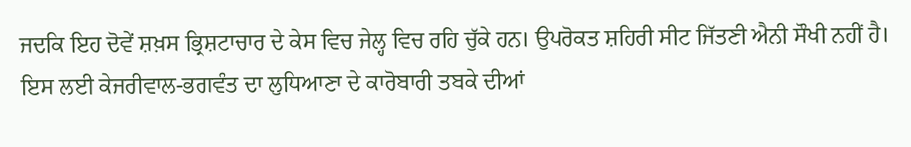ਜਦਕਿ ਇਹ ਦੋਵੇਂ ਸ਼ਖ਼ਸ ਭ੍ਰਿਸ਼ਟਾਚਾਰ ਦੇ ਕੇਸ ਵਿਚ ਜੇਲ੍ਹ ਵਿਚ ਰਹਿ ਚੁੱਕੇ ਹਨ। ਉਪਰੋਕਤ ਸ਼ਹਿਰੀ ਸੀਟ ਜਿੱਤਣੀ ਐਨੀ ਸੌਖੀ ਨਹੀਂ ਹੈ। ਇਸ ਲਈ ਕੇਜਰੀਵਾਲ-ਭਗਵੰਤ ਦਾ ਲੁਧਿਆਣਾ ਦੇ ਕਾਰੋਬਾਰੀ ਤਬਕੇ ਦੀਆਂ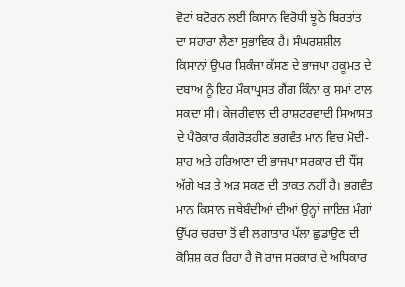ਵੋਟਾਂ ਬਟੋਰਨ ਲਈ ਕਿਸਾਨ ਵਿਰੋਧੀ ਝੂਠੇ ਬਿਰਤਾਂਤ ਦਾ ਸਹਾਰਾ ਲੈਣਾ ਸੁਭਾਵਿਕ ਹੈ। ਸੰਘਰਸ਼ਸ਼ੀਲ ਕਿਸਾਨਾਂ ਉਪਰ ਸ਼ਿਕੰਜਾ ਕੱਸਣ ਦੇ ਭਾਜਪਾ ਹਕੂਮਤ ਦੇ ਦਬਾਅ ਨੂੰ ਇਹ ਮੌਕਾਪ੍ਰਸਤ ਗੈਂਗ ਕਿੰਨਾ ਕੁ ਸਮਾਂ ਟਾਲ ਸਕਦਾ ਸੀ। ਕੇਜਰੀਵਾਲ ਦੀ ਰਾਸ਼ਟਰਵਾਦੀ ਸਿਆਸਤ ਦੇ ਪੈਰੋਕਾਰ ਕੰਗਰੋੜਹੀਣ ਭਗਵੰਤ ਮਾਨ ਵਿਚ ਮੋਦੀ-ਸ਼ਾਹ ਅਤੇ ਹਰਿਆਣਾ ਦੀ ਭਾਜਪਾ ਸਰਕਾਰ ਦੀ ਧੌਂਸ ਅੱਗੇ ਖੜ ਤੇ ਅੜ ਸਕਣ ਦੀ ਤਾਕਤ ਨਹੀਂ ਹੈ। ਭਗਵੰਤ ਮਾਨ ਕਿਸਾਨ ਜਥੇਬੰਦੀਆਂ ਦੀਆਂ ਉਨ੍ਹਾਂ ਜਾਇਜ਼ ਮੰਗਾਂ ਉੱਪਰ ਚਰਚਾ ਤੋਂ ਵੀ ਲਗਾਤਾਰ ਪੱਲਾ ਛੁਡਾਉਣ ਦੀ ਕੋਸ਼ਿਸ਼ ਕਰ ਰਿਹਾ ਹੈ ਜੋ ਰਾਜ ਸਰਕਾਰ ਦੇ ਅਧਿਕਾਰ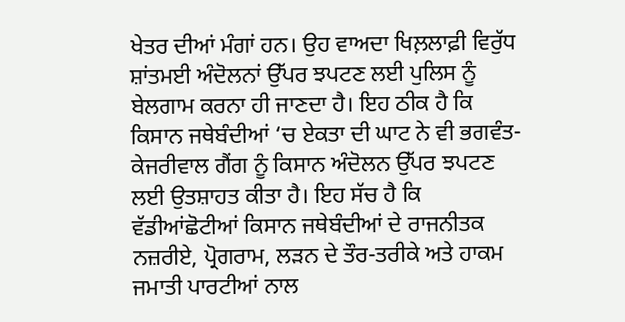ਖੇਤਰ ਦੀਆਂ ਮੰਗਾਂ ਹਨ। ਉਹ ਵਾਅਦਾ ਖਿਲ਼ਲਾਫ਼ੀ ਵਿਰੁੱਧ ਸ਼ਾਂਤਮਈ ਅੰਦੋਲਨਾਂ ਉੱਪਰ ਝਪਟਣ ਲਈ ਪੁਲਿਸ ਨੂੰ ਬੇਲਗਾਮ ਕਰਨਾ ਹੀ ਜਾਣਦਾ ਹੈ। ਇਹ ਠੀਕ ਹੈ ਕਿ ਕਿਸਾਨ ਜਥੇਬੰਦੀਆਂ ‘ਚ ਏਕਤਾ ਦੀ ਘਾਟ ਨੇ ਵੀ ਭਗਵੰਤ-ਕੇਜਰੀਵਾਲ ਗੈਂਗ ਨੂੰ ਕਿਸਾਨ ਅੰਦੋਲਨ ਉੱਪਰ ਝਪਟਣ ਲਈ ਉਤਸ਼ਾਹਤ ਕੀਤਾ ਹੈ। ਇਹ ਸੱਚ ਹੈ ਕਿ ਵੱਡੀਆਂਛੋਟੀਆਂ ਕਿਸਾਨ ਜਥੇਬੰਦੀਆਂ ਦੇ ਰਾਜਨੀਤਕ ਨਜ਼ਰੀਏ, ਪ੍ਰੋਗਰਾਮ, ਲੜਨ ਦੇ ਤੌਰ-ਤਰੀਕੇ ਅਤੇ ਹਾਕਮ ਜਮਾਤੀ ਪਾਰਟੀਆਂ ਨਾਲ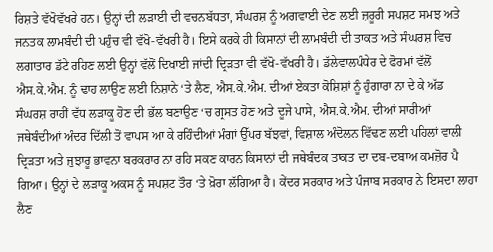ਰਿਸ਼ਤੇ ਵੱਖੋਵੱਖਰੇ ਹਨ। ਉਨ੍ਹਾਂ ਦੀ ਲੜਾਈ ਦੀ ਵਚਨਬੱਧਤਾ, ਸੰਘਰਸ਼ ਨੂੰ ਅਗਵਾਈ ਦੇਣ ਲਈ ਜ਼ਰੂਰੀ ਸਪਸ਼ਟ ਸਮਝ ਅਤੇ ਜਨਤਕ ਲਾਮਬੰਦੀ ਦੀ ਪਹੁੰਚ ਵੀ ਵੱਖੋ-ਵੱਖਰੀ ਹੈ। ਇਸੇ ਕਰਕੇ ਹੀ ਕਿਸਾਨਾਂ ਦੀ ਲਾਮਬੰਦੀ ਦੀ ਤਾਕਤ ਅਤੇ ਸੰਘਰਸ਼ ਵਿਚ ਲਗਾਤਾਰ ਡੱਟੇ ਰਹਿਣ ਲਈ ਉਨ੍ਹਾਂ ਵੱਲੋਂ ਦਿਖਾਈ ਜਾਂਦੀ ਦ੍ਰਿੜਤਾ ਵੀ ਵੱਖੋ-ਵੱਖਰੀ ਹੈ। ਡੱਲੇਵਾਲਪੰਧੇਰ ਦੇ ਫੋਰਮਾਂ ਵੱਲੋਂ ਐਸ.ਕੇ.ਐਮ. ਨੂੰ ਢਾਹ ਲਾਉਣ ਲਈ ਨਿਸ਼ਾਨੇ ‘ਤੇ ਲੈਣ, ਐਸ.ਕੇ.ਐਮ. ਦੀਆਂ ਏਕਤਾ ਕੋਸ਼ਿਸ਼ਾਂ ਨੂੰ ਹੁੰਗਾਰਾ ਨਾ ਦੇ ਕੇ ਅੱਡ ਸੰਘਰਸ਼ ਰਾਹੀਂ ਵੱਧ ਲੜਾਕੂ ਹੋਣ ਦੀ ਭੱਲ ਬਣਾਉਣ ‘ਚ ਗ੍ਰਸਤ ਹੋਣ ਅਤੇ ਦੂਜੇ ਪਾਸੇ, ਐਸ.ਕੇ.ਐਮ. ਦੀਆਂ ਸਾਰੀਆਂ ਜਥੇਬੰਦੀਆਂ ਅੰਦਰ ਦਿੱਲੀ ਤੋਂ ਵਾਪਸ ਆ ਕੇ ਰਹਿੰਦੀਆਂ ਮੰਗਾਂ ਉੱਪਰ ਬੱਝਵਾਂ, ਵਿਸ਼ਾਲ ਅੰਦੋਲਨ ਵਿੱਢਣ ਲਈ ਪਹਿਲਾਂ ਵਾਲੀ ਦ੍ਰਿੜਤਾ ਅਤੇ ਜੁਝਾਰੂ ਭਾਵਨਾ ਬਰਕਰਾਰ ਨਾ ਰਹਿ ਸਕਣ ਕਾਰਨ ਕਿਸਾਨਾਂ ਦੀ ਜਥੇਬੰਦਕ ਤਾਕਤ ਦਾ ਦਬ-ਦਬਾਅ ਕਮਜ਼ੋਰ ਪੈ ਗਿਆ। ਉਨ੍ਹਾਂ ਦੇ ਲੜਾਕੂ ਅਕਸ ਨੂੰ ਸਪਸ਼ਟ ਤੌਰ ‘ਤੇ ਖ਼ੋਰਾ ਲੱਗਿਆ ਹੈ। ਕੇਂਦਰ ਸਰਕਾਰ ਅਤੇ ਪੰਜਾਬ ਸਰਕਾਰ ਨੇ ਇਸਦਾ ਲਾਹਾ ਲੈਣ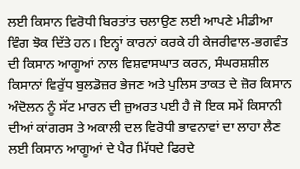ਲਈ ਕਿਸਾਨ ਵਿਰੋਧੀ ਬਿਰਤਾਂਤ ਚਲਾਉਣ ਲਈ ਆਪਣੇ ਮੀਡੀਆ ਵਿੰਗ ਝੋਕ ਦਿੱਤੇ ਹਨ। ਇਨ੍ਹਾਂ ਕਾਰਨਾਂ ਕਰਕੇ ਹੀ ਕੇਜਰੀਵਾਲ-ਭਗਵੰਤ ਦੀ ਕਿਸਾਨ ਆਗੂਆਂ ਨਾਲ ਵਿਸ਼ਵਾਸਘਾਤ ਕਰਨ, ਸੰਘਰਸ਼ਸ਼ੀਲ ਕਿਸਾਨਾਂ ਵਿਰੁੱਧ ਬੁਲਡੋਜ਼ਰ ਭੇਜਣ ਅਤੇ ਪੁਲਿਸ ਤਾਕਤ ਦੇ ਜ਼ੋਰ ਕਿਸਾਨ ਅੰਦੋਲਨ ਨੂੰ ਸੱਟ ਮਾਰਨ ਦੀ ਜ਼ੁਅਰਤ ਪਈ ਹੈ ਜੋ ਇਕ ਸਮੇਂ ਕਿਸਾਨੀ ਦੀਆਂ ਕਾਂਗਰਸ ਤੇ ਅਕਾਲੀ ਦਲ ਵਿਰੋਧੀ ਭਾਵਨਾਵਾਂ ਦਾ ਲਾਹਾ ਲੈਣ ਲਈ ਕਿਸਾਨ ਆਗੂਆਂ ਦੇ ਪੈਰ ਮਿੱਧਦੇ ਫਿਰਦੇ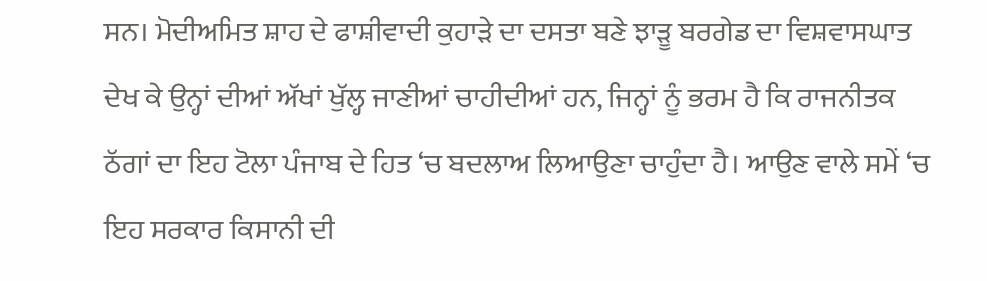ਸਨ। ਮੋਦੀਅਮਿਤ ਸ਼ਾਹ ਦੇ ਫਾਸ਼ੀਵਾਦੀ ਕੁਹਾੜੇ ਦਾ ਦਸਤਾ ਬਣੇ ਝਾੜੂ ਬਰਗੇਡ ਦਾ ਵਿਸ਼ਵਾਸਘਾਤ ਦੇਖ ਕੇ ਉਨ੍ਹਾਂ ਦੀਆਂ ਅੱਖਾਂ ਖੁੱਲ੍ਹ ਜਾਣੀਆਂ ਚਾਹੀਦੀਆਂ ਹਨ, ਜਿਨ੍ਹਾਂ ਨੂੰ ਭਰਮ ਹੈ ਕਿ ਰਾਜਨੀਤਕ ਠੱਗਾਂ ਦਾ ਇਹ ਟੋਲਾ ਪੰਜਾਬ ਦੇ ਹਿਤ ‘ਚ ਬਦਲਾਅ ਲਿਆਉਣਾ ਚਾਹੁੰਦਾ ਹੈ। ਆਉਣ ਵਾਲੇ ਸਮੇਂ ‘ਚ ਇਹ ਸਰਕਾਰ ਕਿਸਾਨੀ ਦੀ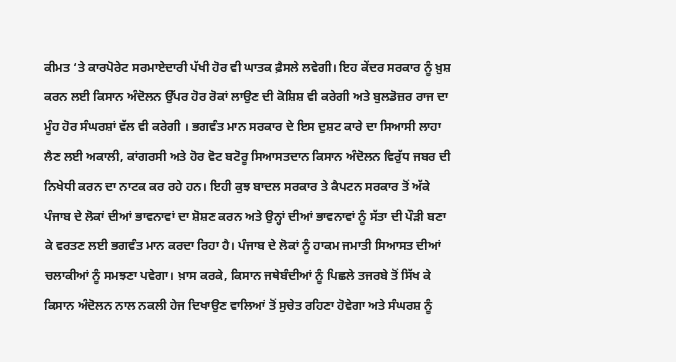ਕੀਮਤ ‘ਤੇ ਕਾਰਪੋਰੇਟ ਸਰਮਾਏਦਾਰੀ ਪੱਖੀ ਹੋਰ ਵੀ ਘਾਤਕ ਫ਼ੈਸਲੇ ਲਵੇਗੀ। ਇਹ ਕੇਂਦਰ ਸਰਕਾਰ ਨੂੰ ਖ਼ੁਸ਼ ਕਰਨ ਲਈ ਕਿਸਾਨ ਅੰਦੋਲਨ ਉੱਪਰ ਹੋਰ ਰੋਕਾਂ ਲਾਉਣ ਦੀ ਕੋਸ਼ਿਸ਼ ਵੀ ਕਰੇਗੀ ਅਤੇ ਬੁਲਡੋਜ਼ਰ ਰਾਜ ਦਾ ਮੂੰਹ ਹੋਰ ਸੰਘਰਸ਼ਾਂ ਵੱਲ ਵੀ ਕਰੇਗੀ । ਭਗਵੰਤ ਮਾਨ ਸਰਕਾਰ ਦੇ ਇਸ ਦੁਸ਼ਟ ਕਾਰੇ ਦਾ ਸਿਆਸੀ ਲਾਹਾ ਲੈਣ ਲਈ ਅਕਾਲੀ, ਕਾਂਗਰਸੀ ਅਤੇ ਹੋਰ ਵੋਟ ਬਟੋਰੂ ਸਿਆਸਤਦਾਨ ਕਿਸਾਨ ਅੰਦੋਲਨ ਵਿਰੁੱਧ ਜਬਰ ਦੀ ਨਿਖੇਧੀ ਕਰਨ ਦਾ ਨਾਟਕ ਕਰ ਰਹੇ ਹਨ। ਇਹੀ ਕੁਝ ਬਾਦਲ ਸਰਕਾਰ ਤੇ ਕੈਪਟਨ ਸਰਕਾਰ ਤੋਂ ਅੱਕੇ ਪੰਜਾਬ ਦੇ ਲੋਕਾਂ ਦੀਆਂ ਭਾਵਨਾਵਾਂ ਦਾ ਸ਼ੋਸ਼ਣ ਕਰਨ ਅਤੇ ਉਨ੍ਹਾਂ ਦੀਆਂ ਭਾਵਨਾਵਾਂ ਨੂੰ ਸੱਤਾ ਦੀ ਪੌੜੀ ਬਣਾ ਕੇ ਵਰਤਣ ਲਈ ਭਗਵੰਤ ਮਾਨ ਕਰਦਾ ਰਿਹਾ ਹੈ। ਪੰਜਾਬ ਦੇ ਲੋਕਾਂ ਨੂੰ ਹਾਕਮ ਜਮਾਤੀ ਸਿਆਸਤ ਦੀਆਂ ਚਲਾਕੀਆਂ ਨੂੰ ਸਮਝਣਾ ਪਵੇਗਾ। ਖ਼ਾਸ ਕਰਕੇ, ਕਿਸਾਨ ਜਥੇਬੰਦੀਆਂ ਨੂੰ ਪਿਛਲੇ ਤਜਰਬੇ ਤੋਂ ਸਿੱਖ ਕੇ ਕਿਸਾਨ ਅੰਦੋਲਨ ਨਾਲ ਨਕਲੀ ਹੇਜ ਦਿਖਾਉਣ ਵਾਲਿਆਂ ਤੋਂ ਸੁਚੇਤ ਰਹਿਣਾ ਹੋਵੇਗਾ ਅਤੇ ਸੰਘਰਸ਼ ਨੂੰ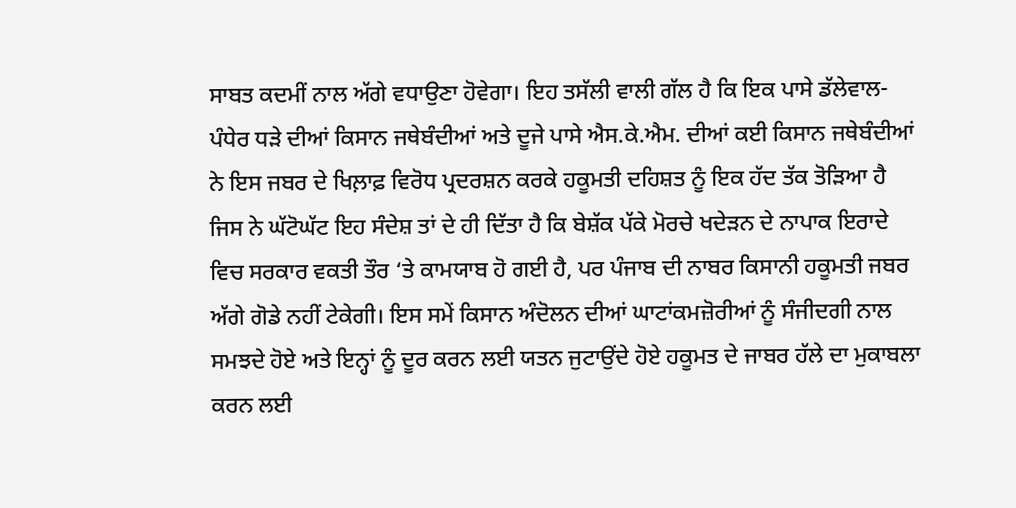ਸਾਬਤ ਕਦਮੀਂ ਨਾਲ ਅੱਗੇ ਵਧਾਉਣਾ ਹੋਵੇਗਾ। ਇਹ ਤਸੱਲੀ ਵਾਲੀ ਗੱਲ ਹੈ ਕਿ ਇਕ ਪਾਸੇ ਡੱਲੇਵਾਲ-ਪੰਧੇਰ ਧੜੇ ਦੀਆਂ ਕਿਸਾਨ ਜਥੇਬੰਦੀਆਂ ਅਤੇ ਦੂਜੇ ਪਾਸੇ ਐਸ.ਕੇ.ਐਮ. ਦੀਆਂ ਕਈ ਕਿਸਾਨ ਜਥੇਬੰਦੀਆਂ ਨੇ ਇਸ ਜਬਰ ਦੇ ਖਿਲ਼ਾਫ਼ ਵਿਰੋਧ ਪ੍ਰਦਰਸ਼ਨ ਕਰਕੇ ਹਕੂਮਤੀ ਦਹਿਸ਼ਤ ਨੂੰ ਇਕ ਹੱਦ ਤੱਕ ਤੋੜਿਆ ਹੈ ਜਿਸ ਨੇ ਘੱਟੋਘੱਟ ਇਹ ਸੰਦੇਸ਼ ਤਾਂ ਦੇ ਹੀ ਦਿੱਤਾ ਹੈ ਕਿ ਬੇਸ਼ੱਕ ਪੱਕੇ ਮੋਰਚੇ ਖਦੇੜਨ ਦੇ ਨਾਪਾਕ ਇਰਾਦੇ ਵਿਚ ਸਰਕਾਰ ਵਕਤੀ ਤੌਰ ‘ਤੇ ਕਾਮਯਾਬ ਹੋ ਗਈ ਹੈ, ਪਰ ਪੰਜਾਬ ਦੀ ਨਾਬਰ ਕਿਸਾਨੀ ਹਕੂਮਤੀ ਜਬਰ ਅੱਗੇ ਗੋਡੇ ਨਹੀਂ ਟੇਕੇਗੀ। ਇਸ ਸਮੇਂ ਕਿਸਾਨ ਅੰਦੋਲਨ ਦੀਆਂ ਘਾਟਾਂਕਮਜ਼ੋਰੀਆਂ ਨੂੰ ਸੰਜੀਦਗੀ ਨਾਲ ਸਮਝਦੇ ਹੋਏ ਅਤੇ ਇਨ੍ਹਾਂ ਨੂੰ ਦੂਰ ਕਰਨ ਲਈ ਯਤਨ ਜੁਟਾਉਂਦੇ ਹੋਏ ਹਕੂਮਤ ਦੇ ਜਾਬਰ ਹੱਲੇ ਦਾ ਮੁਕਾਬਲਾ ਕਰਨ ਲਈ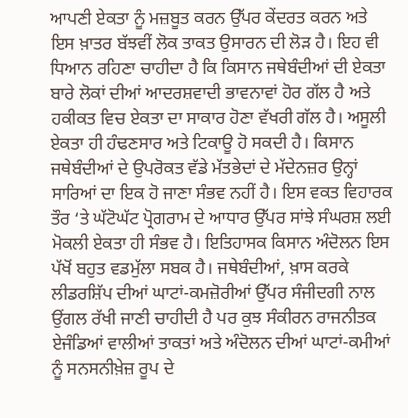ਆਪਣੀ ਏਕਤਾ ਨੂੰ ਮਜ਼ਬੂਤ ਕਰਨ ਉੱਪਰ ਕੇਂਦਰਤ ਕਰਨ ਅਤੇ ਇਸ ਖ਼ਾਤਰ ਬੱਝਵੀਂ ਲੋਕ ਤਾਕਤ ਉਸਾਰਨ ਦੀ ਲੋੜ ਹੈ। ਇਹ ਵੀ ਧਿਆਨ ਰਹਿਣਾ ਚਾਹੀਦਾ ਹੈ ਕਿ ਕਿਸਾਨ ਜਥੇਬੰਦੀਆਂ ਦੀ ਏਕਤਾ ਬਾਰੇ ਲੋਕਾਂ ਦੀਆਂ ਆਦਰਸ਼ਵਾਦੀ ਭਾਵਨਾਵਾਂ ਹੋਰ ਗੱਲ ਹੈ ਅਤੇ ਹਕੀਕਤ ਵਿਚ ਏਕਤਾ ਦਾ ਸਾਕਾਰ ਹੋਣਾ ਵੱਖਰੀ ਗੱਲ ਹੈ। ਅਸੂਲੀ ਏਕਤਾ ਹੀ ਹੰਢਣਸਾਰ ਅਤੇ ਟਿਕਾਊ ਹੋ ਸਕਦੀ ਹੈ। ਕਿਸਾਨ ਜਥੇਬੰਦੀਆਂ ਦੇ ਉਪਰੋਕਤ ਵੱਡੇ ਮੱਤਭੇਦਾਂ ਦੇ ਮੱਦੇਨਜ਼ਰ ਉਨ੍ਹਾਂ ਸਾਰਿਆਂ ਦਾ ਇਕ ਹੋ ਜਾਣਾ ਸੰਭਵ ਨਹੀਂ ਹੈ। ਇਸ ਵਕਤ ਵਿਹਾਰਕ ਤੌਰ ‘ਤੇ ਘੱਟੋਘੱਟ ਪ੍ਰੋਗਰਾਮ ਦੇ ਆਧਾਰ ਉੱਪਰ ਸਾਂਝੇ ਸੰਘਰਸ਼ ਲਈ ਮੋਕਲੀ ਏਕਤਾ ਹੀ ਸੰਭਵ ਹੈ। ਇਤਿਹਾਸਕ ਕਿਸਾਨ ਅੰਦੋਲਨ ਇਸ ਪੱਖੋਂ ਬਹੁਤ ਵਡਮੁੱਲਾ ਸਬਕ ਹੈ। ਜਥੇਬੰਦੀਆਂ, ਖ਼ਾਸ ਕਰਕੇ ਲੀਡਰਸ਼ਿੱਪ ਦੀਆਂ ਘਾਟਾਂ-ਕਮਜ਼ੋਰੀਆਂ ਉੱਪਰ ਸੰਜੀਦਗੀ ਨਾਲ ਉਂਗਲ ਰੱਖੀ ਜਾਣੀ ਚਾਹੀਦੀ ਹੈ ਪਰ ਕੁਝ ਸੰਕੀਰਨ ਰਾਜਨੀਤਕ ਏਜੰਡਿਆਂ ਵਾਲੀਆਂ ਤਾਕਤਾਂ ਅਤੇ ਅੰਦੋਲਨ ਦੀਆਂ ਘਾਟਾਂ-ਕਮੀਆਂ ਨੂੰ ਸਨਸਨੀਖ਼ੇਜ਼ ਰੂਪ ਦੇ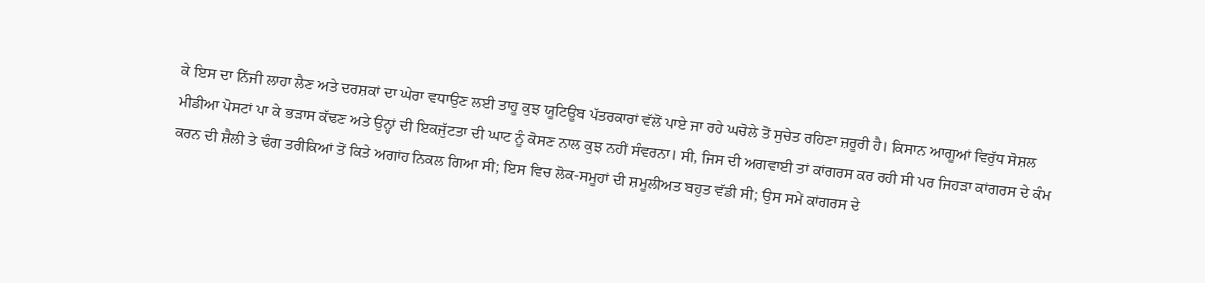ਕੇ ਇਸ ਦਾ ਨਿੱਜੀ ਲਾਹਾ ਲੈਣ ਅਤੇ ਦਰਸ਼ਕਾਂ ਦਾ ਘੇਰਾ ਵਧਾਉਣ ਲਈ ਤਾਹੂ ਕੁਝ ਯੂਟਿਊਬ ਪੱਤਰਕਾਰਾਂ ਵੱਲੋਂ ਪਾਏ ਜਾ ਰਹੇ ਘਚੋਲੇ ਤੋਂ ਸੁਚੇਤ ਰਹਿਣਾ ਜ਼ਰੂਰੀ ਹੈ। ਕਿਸਾਨ ਆਗੂਆਂ ਵਿਰੁੱਧ ਸੋਸ਼ਲ ਮੀਡੀਆ ਪੋਸਟਾਂ ਪਾ ਕੇ ਭੜਾਸ ਕੱਢਣ ਅਤੇ ਉਨ੍ਹਾਂ ਦੀ ਇਕਜੁੱਟਤਾ ਦੀ ਘਾਟ ਨੂੰ ਕੋਸਣ ਨਾਲ ਕੁਝ ਨਹੀਂ ਸੰਵਰਨਾ। ਸੀ, ਜਿਸ ਦੀ ਅਗਵਾਈ ਤਾਂ ਕਾਂਗਰਸ ਕਰ ਰਹੀ ਸੀ ਪਰ ਜਿਹੜਾ ਕਾਂਗਰਸ ਦੇ ਕੰਮ ਕਰਨ ਦੀ ਸ਼ੈਲੀ ਤੇ ਢੰਗ ਤਰੀਕਿਆਂ ਤੋਂ ਕਿਤੇ ਅਗਾਂਹ ਨਿਕਲ ਗਿਆ ਸੀ; ਇਸ ਵਿਚ ਲੋਕ-ਸਮੂਹਾਂ ਦੀ ਸ਼ਮੂਲੀਅਤ ਬਹੁਤ ਵੱਡੀ ਸੀ; ਉਸ ਸਮੇਂ ਕਾਂਗਰਸ ਦੇ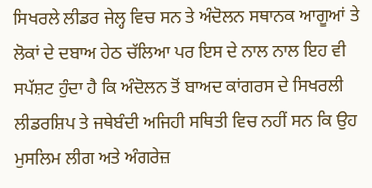ਸਿਖਰਲੇ ਲੀਡਰ ਜੇਲ੍ਹ ਵਿਚ ਸਨ ਤੇ ਅੰਦੋਲਨ ਸਥਾਨਕ ਆਗੂਆਂ ਤੇ ਲੋਕਾਂ ਦੇ ਦਬਾਅ ਹੇਠ ਚੱਲਿਆ ਪਰ ਇਸ ਦੇ ਨਾਲ ਨਾਲ ਇਹ ਵੀ ਸਪੱਸ਼ਟ ਹੁੰਦਾ ਹੈ ਕਿ ਅੰਦੋਲਨ ਤੋਂ ਬਾਅਦ ਕਾਂਗਰਸ ਦੇ ਸਿਖਰਲੀ ਲੀਡਰਸ਼ਿਪ ਤੇ ਜਥੇਬੰਦੀ ਅਜਿਹੀ ਸਥਿਤੀ ਵਿਚ ਨਹੀਂ ਸਨ ਕਿ ਉਹ ਮੁਸਲਿਮ ਲੀਗ ਅਤੇ ਅੰਗਰੇਜ਼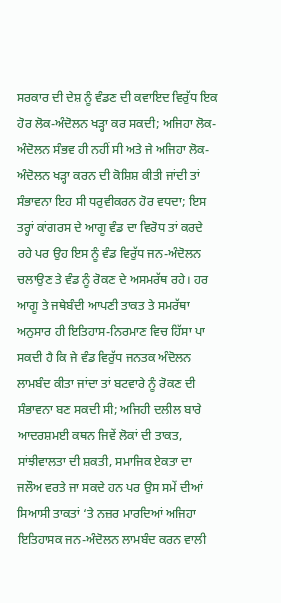ਸਰਕਾਰ ਦੀ ਦੇਸ਼ ਨੂੰ ਵੰਡਣ ਦੀ ਕਵਾਇਦ ਵਿਰੁੱਧ ਇਕ ਹੋਰ ਲੋਕ-ਅੰਦੋਲਨ ਖੜ੍ਹਾ ਕਰ ਸਕਦੀ; ਅਜਿਹਾ ਲੋਕ-ਅੰਦੋਲਨ ਸੰਭਵ ਹੀ ਨਹੀਂ ਸੀ ਅਤੇ ਜੇ ਅਜਿਹਾ ਲੋਕ-ਅੰਦੋਲਨ ਖੜ੍ਹਾ ਕਰਨ ਦੀ ਕੋਸ਼ਿਸ਼ ਕੀਤੀ ਜਾਂਦੀ ਤਾਂ ਸੰਭਾਵਨਾ ਇਹ ਸੀ ਧਰੁਵੀਕਰਨ ਹੋਰ ਵਧਦਾ; ਇਸ ਤਰ੍ਹਾਂ ਕਾਂਗਰਸ ਦੇ ਆਗੂ ਵੰਡ ਦਾ ਵਿਰੋਧ ਤਾਂ ਕਰਦੇ ਰਹੇ ਪਰ ਉਹ ਇਸ ਨੂੰ ਵੰਡ ਵਿਰੁੱਧ ਜਨ-ਅੰਦੋਲਨ ਚਲਾਉਣ ਤੇ ਵੰਡ ਨੂੰ ਰੋਕਣ ਦੇ ਅਸਮਰੱਥ ਰਹੇ। ਹਰ ਆਗੂ ਤੇ ਜਥੇਬੰਦੀ ਆਪਣੀ ਤਾਕਤ ਤੇ ਸਮਰੱਥਾ ਅਨੁਸਾਰ ਹੀ ਇਤਿਹਾਸ-ਨਿਰਮਾਣ ਵਿਚ ਹਿੱਸਾ ਪਾ ਸਕਦੀ ਹੈ ਕਿ ਜੇ ਵੰਡ ਵਿਰੁੱਧ ਜਨਤਕ ਅੰਦੋਲਨ ਲਾਮਬੰਦ ਕੀਤਾ ਜਾਂਦਾ ਤਾਂ ਬਟਵਾਰੇ ਨੂੰ ਰੋਕਣ ਦੀ ਸੰਭਾਵਨਾ ਬਣ ਸਕਦੀ ਸੀ; ਅਜਿਹੀ ਦਲੀਲ ਬਾਰੇ ਆਦਰਸ਼ਮਈ ਕਥਨ ਜਿਵੇਂ ਲੋਕਾਂ ਦੀ ਤਾਕਤ, ਸਾਂਝੀਵਾਲਤਾ ਦੀ ਸ਼ਕਤੀ, ਸਮਾਜਿਕ ਏਕਤਾ ਦਾ ਜਲੌਅ ਵਰਤੇ ਜਾ ਸਕਦੇ ਹਨ ਪਰ ਉਸ ਸਮੇਂ ਦੀਆਂ ਸਿਆਸੀ ਤਾਕਤਾਂ ‘ਤੇ ਨਜ਼ਰ ਮਾਰਦਿਆਂ ਅਜਿਹਾ ਇਤਿਹਾਸਕ ਜਨ-ਅੰਦੋਲਨ ਲਾਮਬੰਦ ਕਰਨ ਵਾਲੀ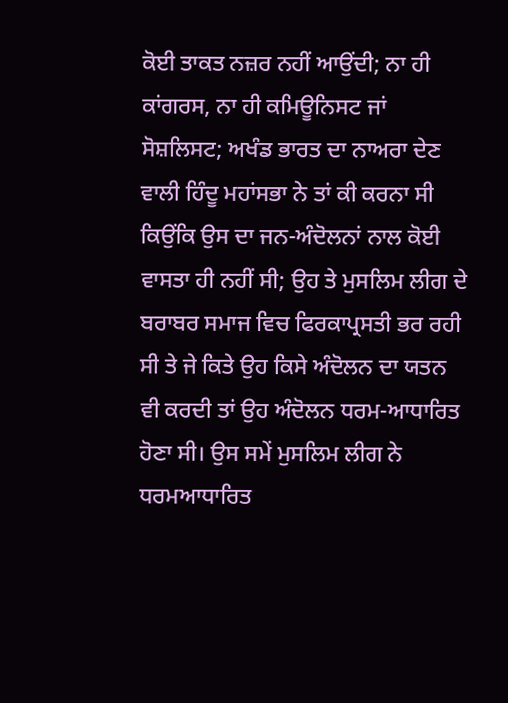ਕੋਈ ਤਾਕਤ ਨਜ਼ਰ ਨਹੀਂ ਆਉਂਦੀ; ਨਾ ਹੀ ਕਾਂਗਰਸ, ਨਾ ਹੀ ਕਮਿਊਨਿਸਟ ਜਾਂ ਸੋਸ਼ਲਿਸਟ; ਅਖੰਡ ਭਾਰਤ ਦਾ ਨਾਅਰਾ ਦੇਣ ਵਾਲੀ ਹਿੰਦੂ ਮਹਾਂਸਭਾ ਨੇ ਤਾਂ ਕੀ ਕਰਨਾ ਸੀ ਕਿਉਂਕਿ ਉਸ ਦਾ ਜਨ-ਅੰਦੋਲਨਾਂ ਨਾਲ ਕੋਈ ਵਾਸਤਾ ਹੀ ਨਹੀਂ ਸੀ; ਉਹ ਤੇ ਮੁਸਲਿਮ ਲੀਗ ਦੇ ਬਰਾਬਰ ਸਮਾਜ ਵਿਚ ਫਿਰਕਾਪ੍ਰਸਤੀ ਭਰ ਰਹੀ ਸੀ ਤੇ ਜੇ ਕਿਤੇ ਉਹ ਕਿਸੇ ਅੰਦੋਲਨ ਦਾ ਯਤਨ ਵੀ ਕਰਦੀ ਤਾਂ ਉਹ ਅੰਦੋਲਨ ਧਰਮ-ਆਧਾਰਿਤ ਹੋਣਾ ਸੀ। ਉਸ ਸਮੇਂ ਮੁਸਲਿਮ ਲੀਗ ਨੇ ਧਰਮਆਧਾਰਿਤ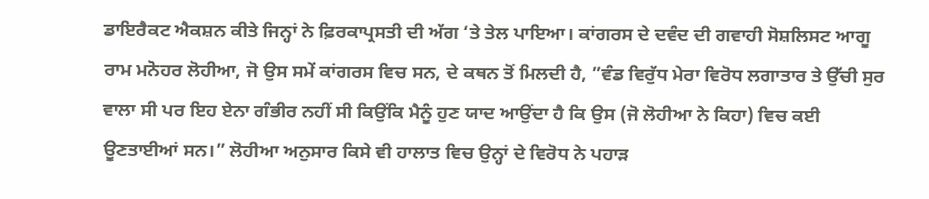ਡਾਇਰੈਕਟ ਐਕਸ਼ਨ ਕੀਤੇ ਜਿਨ੍ਹਾਂ ਨੇ ਫ਼ਿਰਕਾਪ੍ਰਸਤੀ ਦੀ ਅੱਗ ‘ਤੇ ਤੇਲ ਪਾਇਆ। ਕਾਂਗਰਸ ਦੇ ਦਵੰਦ ਦੀ ਗਵਾਹੀ ਸੋਸ਼ਲਿਸਟ ਆਗੂ ਰਾਮ ਮਨੋਹਰ ਲੋਹੀਆ, ਜੋ ਉਸ ਸਮੇਂ ਕਾਂਗਰਸ ਵਿਚ ਸਨ, ਦੇ ਕਥਨ ਤੋਂ ਮਿਲਦੀ ਹੈ, ”ਵੰਡ ਵਿਰੁੱਧ ਮੇਰਾ ਵਿਰੋਧ ਲਗਾਤਾਰ ਤੇ ਉੱਚੀ ਸੁਰ ਵਾਲਾ ਸੀ ਪਰ ਇਹ ਏਨਾ ਗੰਭੀਰ ਨਹੀਂ ਸੀ ਕਿਉਂਕਿ ਮੈਨੂੰ ਹੁਣ ਯਾਦ ਆਉਂਦਾ ਹੈ ਕਿ ਉਸ (ਜੋ ਲੋਹੀਆ ਨੇ ਕਿਹਾ) ਵਿਚ ਕਈ ਊਣਤਾਈਆਂ ਸਨ।” ਲੋਹੀਆ ਅਨੁਸਾਰ ਕਿਸੇ ਵੀ ਹਾਲਾਤ ਵਿਚ ਉਨ੍ਹਾਂ ਦੇ ਵਿਰੋਧ ਨੇ ਪਹਾੜ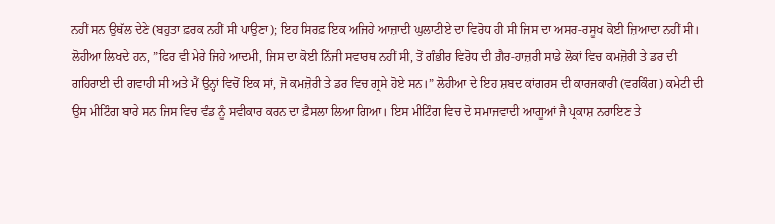ਨਹੀਂ ਸਨ ਉਥੱਲ ਦੇਣੇ (ਬਹੁਤਾ ਫ਼ਰਕ ਨਹੀਂ ਸੀ ਪਾਉਣਾ); ਇਹ ਸਿਰਫ਼ ਇਕ ਅਜਿਹੇ ਆਜ਼ਾਦੀ ਘੁਲਾਟੀਏ ਦਾ ਵਿਰੋਧ ਹੀ ਸੀ ਜਿਸ ਦਾ ਅਸਰ-ਰਸੂਖ ਕੋਈ ਜ਼ਿਆਦਾ ਨਹੀਂ ਸੀ। ਲੋਹੀਆ ਲਿਖਦੇ ਹਨ, ”ਫਿਰ ਵੀ ਮੇਰੇ ਜਿਹੇ ਆਦਮੀ, ਜਿਸ ਦਾ ਕੋਈ ਨਿੱਜੀ ਸਵਾਰਥ ਨਹੀਂ ਸੀ, ਤੋਂ ਗੰਭੀਰ ਵਿਰੋਧ ਦੀ ਗ਼ੈਰ-ਹਾਜ਼ਰੀ ਸਾਡੇ ਲੋਕਾਂ ਵਿਚ ਕਮਜ਼ੋਰੀ ਤੇ ਡਰ ਦੀ ਗਹਿਰਾਈ ਦੀ ਗਵਾਹੀ ਸੀ ਅਤੇ ਮੈਂ ਉਨ੍ਹਾਂ ਵਿਚੋਂ ਇਕ ਸਾਂ, ਜੋ ਕਮਜ਼ੋਰੀ ਤੇ ਡਰ ਵਿਚ ਗ੍ਰਸੇ ਹੋਏ ਸਨ।” ਲੋਹੀਆ ਦੇ ਇਹ ਸ਼ਬਦ ਕਾਂਗਰਸ ਦੀ ਕਾਰਜਕਾਰੀ (ਵਰਕਿੰਗ) ਕਮੇਟੀ ਦੀ ਉਸ ਮੀਟਿੰਗ ਬਾਰੇ ਸਨ ਜਿਸ ਵਿਚ ਵੰਡ ਨੂੰ ਸਵੀਕਾਰ ਕਰਨ ਦਾ ਫ਼ੈਸਲਾ ਲਿਆ ਗਿਆ। ਇਸ ਮੀਟਿੰਗ ਵਿਚ ਦੋ ਸਮਾਜਵਾਦੀ ਆਗੂਆਂ ਜੈ ਪ੍ਰਕਾਸ਼ ਨਰਾਇਣ ਤੇ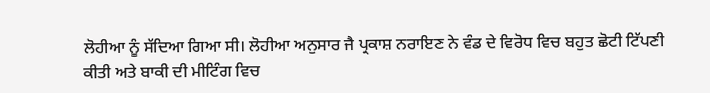ਲੋਹੀਆ ਨੂੰ ਸੱਦਿਆ ਗਿਆ ਸੀ। ਲੋਹੀਆ ਅਨੁਸਾਰ ਜੈ ਪ੍ਰਕਾਸ਼ ਨਰਾਇਣ ਨੇ ਵੰਡ ਦੇ ਵਿਰੋਧ ਵਿਚ ਬਹੁਤ ਛੋਟੀ ਟਿੱਪਣੀ ਕੀਤੀ ਅਤੇ ਬਾਕੀ ਦੀ ਮੀਟਿੰਗ ਵਿਚ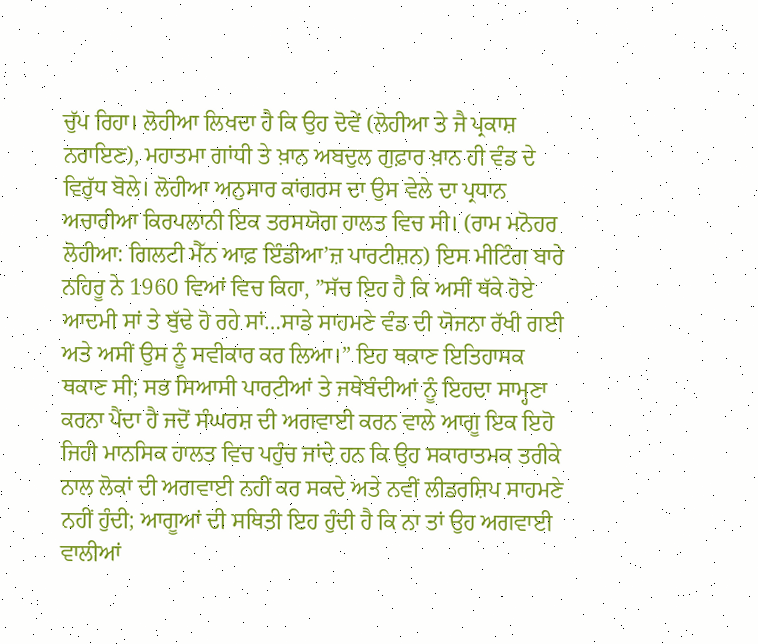ਚੁੱਪ ਰਿਹਾ। ਲੋਹੀਆ ਲਿਖਦਾ ਹੈ ਕਿ ਉਹ ਦੋਵੇਂ (ਲੋਹੀਆ ਤੇ ਜੈ ਪ੍ਰਕਾਸ਼ ਨਰਾਇਣ), ਮਹਾਤਮਾ ਗਾਂਧੀ ਤੇ ਖ਼ਾਨ ਅਬਦੁਲ ਗੁਫ਼ਾਰ ਖ਼ਾਨ ਹੀ ਵੰਡ ਦੇ ਵਿਰੁੱਧ ਬੋਲੇ। ਲੋਹੀਆ ਅਨੁਸਾਰ ਕਾਂਗਰਸ ਦਾ ਉਸ ਵੇਲੇ ਦਾ ਪ੍ਰਧਾਨ ਅਚਾਰੀਆ ਕਿਰਪਲਾਨੀ ਇਕ ਤਰਸਯੋਗ ਹਾਲਤ ਵਿਚ ਸੀ। (ਰਾਮ ਮਨੋਹਰ ਲੋਹੀਆ: ਗਿਲਟੀ ਮੈੱਨ ਆਫ਼ ਇੰਡੀਆ’ਜ਼ ਪਾਰਟੀਸ਼ਨ) ਇਸ ਮੀਟਿੰਗ ਬਾਰੇ ਨਹਿਰੂ ਨੇ 1960 ਵਿਆਂ ਵਿਚ ਕਿਹਾ, ”ਸੱਚ ਇਹ ਹੈ ਕਿ ਅਸੀਂ ਥੱਕੇ ਹੋਏ ਆਦਮੀ ਸਾਂ ਤੇ ਬੁੱਢੇ ਹੋ ਰਹੇ ਸਾਂ…ਸਾਡੇ ਸਾਹਮਣੇ ਵੰਡ ਦੀ ਯੋਜਨਾ ਰੱਖੀ ਗਈ ਅਤੇ ਅਸੀਂ ਉਸ ਨੂੰ ਸਵੀਕਾਰ ਕਰ ਲਿਆ।” ਇਹ ਥਕਾਣ ਇਤਿਹਾਸਕ ਥਕਾਣ ਸੀ; ਸਭ ਸਿਆਸੀ ਪਾਰਟੀਆਂ ਤੇ ਜਥੇਬੰਦੀਆਂ ਨੂੰ ਇਹਦਾ ਸਾਮ੍ਹਣਾ ਕਰਨਾ ਪੈਂਦਾ ਹੈ ਜਦੋਂ ਸੰਘਰਸ਼ ਦੀ ਅਗਵਾਈ ਕਰਨ ਵਾਲੇ ਆਗੂ ਇਕ ਇਹੋ ਜਿਹੀ ਮਾਨਸਿਕ ਹਾਲਤ ਵਿਚ ਪਹੁੰਚ ਜਾਂਦੇ ਹਨ ਕਿ ਉਹ ਸਕਾਰਾਤਮਕ ਤਰੀਕੇ ਨਾਲ ਲੋਕਾਂ ਦੀ ਅਗਵਾਈ ਨਹੀਂ ਕਰ ਸਕਦੇ ਅਤੇ ਨਵੀਂ ਲੀਡਰਸ਼ਿਪ ਸਾਹਮਣੇ ਨਹੀਂ ਹੁੰਦੀ; ਆਗੂਆਂ ਦੀ ਸਥਿਤੀ ਇਹ ਹੁੰਦੀ ਹੈ ਕਿ ਨਾ ਤਾਂ ਉਹ ਅਗਵਾਈ ਵਾਲੀਆਂ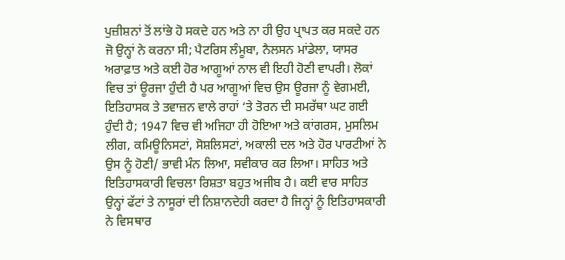ਪੁਜ਼ੀਸ਼ਨਾਂ ਤੋਂ ਲਾਂਭੇ ਹੋ ਸਕਦੇ ਹਨ ਅਤੇ ਨਾ ਹੀ ਉਹ ਪ੍ਰਾਪਤ ਕਰ ਸਕਦੇ ਹਨ ਜੋ ਉਨ੍ਹਾਂ ਨੇ ਕਰਨਾ ਸੀ; ਪੈਟਰਿਸ ਲੰਮੂਬਾ, ਨੈਲਸਨ ਮਾਂਡੇਲਾ, ਯਾਸਰ ਅਰਾਫ਼ਾਤ ਅਤੇ ਕਈ ਹੋਰ ਆਗੂਆਂ ਨਾਲ ਵੀ ਇਹੀ ਹੋਣੀ ਵਾਪਰੀ। ਲੋਕਾਂ ਵਿਚ ਤਾਂ ਊਰਜਾ ਹੁੰਦੀ ਹੈ ਪਰ ਆਗੂਆਂ ਵਿਚ ਉਸ ਊਰਜਾ ਨੂੰ ਵੇਗਮਈ, ਇਤਿਹਾਸਕ ਤੇ ਤਵਾਜ਼ਨ ਵਾਲੇ ਰਾਹਾਂ ‘ਤੇ ਤੋਰਨ ਦੀ ਸਮਰੱਥਾ ਘਟ ਗਈ ਹੁੰਦੀ ਹੈ; 1947 ਵਿਚ ਵੀ ਅਜਿਹਾ ਹੀ ਹੋਇਆ ਅਤੇ ਕਾਂਗਰਸ, ਮੁਸਲਿਮ ਲੀਗ, ਕਮਿਊਨਿਸਟਾਂ, ਸੋਸ਼ਲਿਸਟਾਂ, ਅਕਾਲੀ ਦਲ ਅਤੇ ਹੋਰ ਪਾਰਟੀਆਂ ਨੇ ਉਸ ਨੂੰ ਹੋਣੀ/ ਭਾਵੀ ਮੰਨ ਲਿਆ, ਸਵੀਕਾਰ ਕਰ ਲਿਆ। ਸਾਹਿਤ ਅਤੇ ਇਤਿਹਾਸਕਾਰੀ ਵਿਚਲਾ ਰਿਸ਼ਤਾ ਬਹੁਤ ਅਜੀਬ ਹੈ। ਕਈ ਵਾਰ ਸਾਹਿਤ ਉਨ੍ਹਾਂ ਫੱਟਾਂ ਤੇ ਨਾਸੂਰਾਂ ਦੀ ਨਿਸ਼ਾਨਦੇਹੀ ਕਰਦਾ ਹੈ ਜਿਨ੍ਹਾਂ ਨੂੰ ਇਤਿਹਾਸਕਾਰੀ ਨੇ ਵਿਸਥਾਰ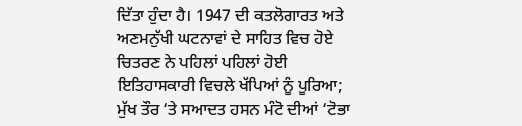ਦਿੱਤਾ ਹੁੰਦਾ ਹੈ। 1947 ਦੀ ਕਤਲੋਗਾਰਤ ਅਤੇ ਅਣਮਨੁੱਖੀ ਘਟਨਾਵਾਂ ਦੇ ਸਾਹਿਤ ਵਿਚ ਹੋਏ ਚਿਤਰਣ ਨੇ ਪਹਿਲਾਂ ਪਹਿਲਾਂ ਹੋਈ ਇਤਿਹਾਸਕਾਰੀ ਵਿਚਲੇ ਖੱਪਿਆਂ ਨੂੰ ਪੂਰਿਆ; ਮੁੱਖ ਤੌਰ ‘ਤੇ ਸਆਦਤ ਹਸਨ ਮੰਟੋ ਦੀਆਂ ‘ਟੋਭਾ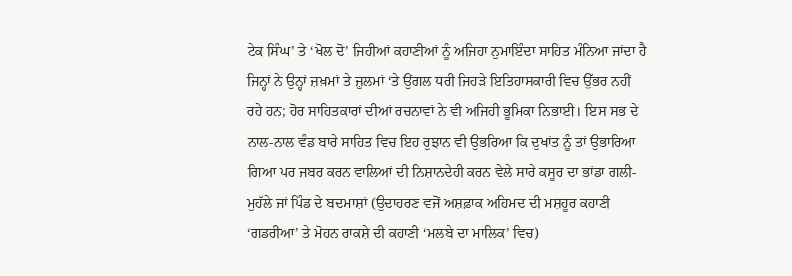ਟੇਕ ਸਿੰਘ’ ਤੇ ‘ਖੋਲ ਦੋ’ ਜਿਹੀਆਂ ਕਹਾਣੀਆਂ ਨੂੰ ਅਜਿਹਾ ਨੁਮਾਇੰਦਾ ਸਾਹਿਤ ਮੰਨਿਆ ਜਾਂਦਾ ਹੈ ਜਿਨ੍ਹਾਂ ਨੇ ਉਨ੍ਹਾਂ ਜ਼ਖ਼ਮਾਂ ਤੇ ਜ਼ੁਲਮਾਂ ‘ਤੇ ਉਂਗਲ ਧਰੀ ਜਿਹੜੇ ਇਤਿਹਾਸਕਾਰੀ ਵਿਚ ਉੱਭਰ ਨਹੀਂ ਰਹੇ ਹਨ; ਹੋਰ ਸਾਹਿਤਕਾਰਾਂ ਦੀਆਂ ਰਚਨਾਵਾਂ ਨੇ ਵੀ ਅਜਿਹੀ ਭੂਮਿਕਾ ਨਿਭਾਈ। ਇਸ ਸਭ ਦੇ ਨਾਲ-ਨਾਲ ਵੰਡ ਬਾਰੇ ਸਾਹਿਤ ਵਿਚ ਇਹ ਰੁਝਾਨ ਵੀ ਉਭਰਿਆ ਕਿ ਦੁਖਾਂਤ ਨੂੰ ਤਾਂ ਉਭਾਰਿਆ ਗਿਆ ਪਰ ਜਬਰ ਕਰਨ ਵਾਲਿਆਂ ਦੀ ਨਿਸ਼ਾਨਦੇਹੀ ਕਰਨ ਵੇਲੇ ਸਾਰੇ ਕਸੂਰ ਦਾ ਭਾਂਡਾ ਗਲੀ-ਮੁਹੱਲੇ ਜਾਂ ਪਿੰਡ ਦੇ ਬਦਮਾਸ਼ਾਂ (ਉਦਾਹਰਣ ਵਜੋਂ ਅਸ਼ਫ਼ਾਕ ਅਹਿਮਦ ਦੀ ਮਸ਼ਹੂਰ ਕਹਾਣੀ ‘ਗਡਰੀਆ’ ਤੇ ਮੋਹਨ ਰਾਕਸ਼ੇ ਦੀ ਕਹਾਣੀ ‘ਮਲਬੇ ਦਾ ਮਾਲਿਕ’ ਵਿਚ)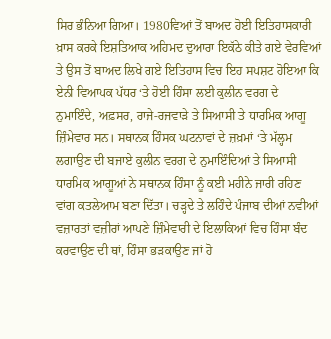ਸਿਰ ਭੰਨਿਆ ਗਿਆ। 1980ਵਿਆਂ ਤੋਂ ਬਾਅਦ ਹੋਈ ਇਤਿਹਾਸਕਾਰੀ ਖ਼ਾਸ ਕਰਕੇ ਇਸ਼ਤਿਆਕ ਅਹਿਮਦ ਦੁਆਰਾ ਇਕੱਠੇ ਕੀਤੇ ਗਏ ਵੇਰਵਿਆਂ ਤੇ ਉਸ ਤੋਂ ਬਾਅਦ ਲਿਖੇ ਗਏ ਇਤਿਹਾਸ ਵਿਚ ਇਹ ਸਪਸ਼ਟ ਹੋਇਆ ਕਿ ਏਨੀ ਵਿਆਪਕ ਪੱਧਰ ‘ਤੇ ਹੋਈ ਹਿੰਸਾ ਲਈ ਕੁਲੀਨ ਵਰਗ ਦੇ ਨੁਮਾਇੰਦੇ, ਅਫ਼ਸਰ, ਰਾਜੇ-ਰਜਵਾੜੇ ਤੇ ਸਿਆਸੀ ਤੇ ਧਾਰਮਿਕ ਆਗੂ ਜ਼ਿੰਮੇਵਾਰ ਸਨ। ਸਥਾਨਕ ਹਿੰਸਕ ਘਟਨਾਵਾਂ ਦੇ ਜ਼ਖ਼ਮਾਂ ‘ਤੇ ਮੱਲ੍ਹਮ ਲਗਾਉਣ ਦੀ ਬਜਾਏ ਕੁਲੀਨ ਵਰਗ ਦੇ ਨੁਮਾਇੰਦਿਆਂ ਤੇ ਸਿਆਸੀ ਧਾਰਮਿਕ ਆਗੂਆਂ ਨੇ ਸਥਾਨਕ ਹਿੰਸਾ ਨੂੰ ਕਈ ਮਹੀਨੇ ਜਾਰੀ ਰਹਿਣ ਵਾਂਗ ਕਤਲੇਆਮ ਬਣਾ ਦਿੱਤਾ। ਚੜ੍ਹਦੇ ਤੇ ਲਹਿੰਦੇ ਪੰਜਾਬ ਦੀਆਂ ਨਵੀਆਂ ਵਜ਼ਾਰਤਾਂ ਵਜ਼ੀਰਾਂ ਆਪਣੇ ਜ਼ਿੰਮੇਵਾਰੀ ਦੇ ਇਲਾਕਿਆਂ ਵਿਚ ਹਿੰਸਾ ਬੰਦ ਕਰਵਾਉਣ ਦੀ ਥਾਂ, ਹਿੰਸਾ ਭੜਕਾਉਣ ਜਾਂ ਹੋ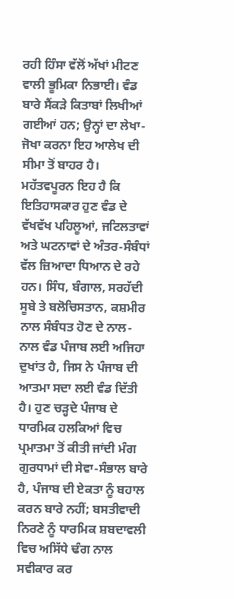ਰਹੀ ਹਿੰਸਾ ਵੱਲੋਂ ਅੱਖਾਂ ਮੀਟਣ ਵਾਲੀ ਭੂਮਿਕਾ ਨਿਭਾਈ। ਵੰਡ ਬਾਰੇ ਸੈਂਕੜੇ ਕਿਤਾਬਾਂ ਲਿਖੀਆਂ ਗਈਆਂ ਹਨ; ਉਨ੍ਹਾਂ ਦਾ ਲੇਖਾ-ਜੋਖਾ ਕਰਨਾ ਇਹ ਆਲੇਖ ਦੀ ਸੀਮਾ ਤੋਂ ਬਾਹਰ ਹੈ। ਮਹੱਤਵਪੂਰਨ ਇਹ ਹੈ ਕਿ ਇਤਿਹਾਸਕਾਰ ਹੁਣ ਵੰਡ ਦੇ ਵੱਖਵੱਖ ਪਹਿਲੂਆਂ, ਜਟਿਲਤਾਵਾਂ ਅਤੇ ਘਟਨਾਵਾਂ ਦੇ ਅੰਤਰ-ਸੰਬੰਧਾਂ ਵੱਲ ਜ਼ਿਆਦਾ ਧਿਆਨ ਦੇ ਰਹੇ ਹਨ। ਸਿੰਧ, ਬੰਗਾਲ, ਸਰਹੱਦੀ ਸੂਬੇ ਤੇ ਬਲੋਚਿਸਤਾਨ, ਕਸ਼ਮੀਰ ਨਾਲ ਸੰਬੰਧਤ ਹੋਣ ਦੇ ਨਾਲ-ਨਾਲ ਵੰਡ ਪੰਜਾਬ ਲਈ ਅਜਿਹਾ ਦੁਖਾਂਤ ਹੈ, ਜਿਸ ਨੇ ਪੰਜਾਬ ਦੀ ਆਤਮਾ ਸਦਾ ਲਈ ਵੰਡ ਦਿੱਤੀ ਹੈ। ਹੁਣ ਚੜ੍ਹਦੇ ਪੰਜਾਬ ਦੇ ਧਾਰਮਿਕ ਹਲਕਿਆਂ ਵਿਚ ਪ੍ਰਮਾਤਮਾ ਤੋਂ ਕੀਤੀ ਜਾਂਦੀ ਮੰਗ ਗੁਰਧਾਮਾਂ ਦੀ ਸੇਵਾ-ਸੰਭਾਲ ਬਾਰੇ ਹੈ, ਪੰਜਾਬ ਦੀ ਏਕਤਾ ਨੂੰ ਬਹਾਲ ਕਰਨ ਬਾਰੇ ਨਹੀਂ; ਬਸਤੀਵਾਦੀ ਨਿਰਣੇ ਨੂੰ ਧਾਰਮਿਕ ਸ਼ਬਦਾਵਲੀ ਵਿਚ ਅਸਿੱਧੇ ਢੰਗ ਨਾਲ ਸਵੀਕਾਰ ਕਰ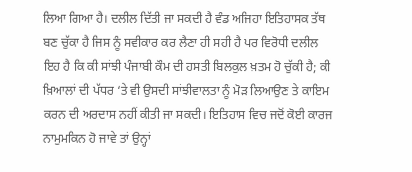ਲਿਆ ਗਿਆ ਹੈ। ਦਲੀਲ ਦਿੱਤੀ ਜਾ ਸਕਦੀ ਹੈ ਵੰਡ ਅਜਿਹਾ ਇਤਿਹਾਸਕ ਤੱਥ ਬਣ ਚੁੱਕਾ ਹੈ ਜਿਸ ਨੂੰ ਸਵੀਕਾਰ ਕਰ ਲੈਣਾ ਹੀ ਸਹੀ ਹੈ ਪਰ ਵਿਰੋਧੀ ਦਲੀਲ ਇਹ ਹੈ ਕਿ ਕੀ ਸਾਂਝੀ ਪੰਜਾਬੀ ਕੌਮ ਦੀ ਹਸਤੀ ਬਿਲਕੁਲ ਖ਼ਤਮ ਹੋ ਚੁੱਕੀ ਹੈ; ਕੀ ਖ਼ਿਆਲਾਂ ਦੀ ਪੱਧਰ ‘ਤੇ ਵੀ ਉਸਦੀ ਸਾਂਝੀਵਾਲਤਾ ਨੂੰ ਮੋੜ ਲਿਆਉਣ ਤੇ ਕਾਇਮ ਕਰਨ ਦੀ ਅਰਦਾਸ ਨਹੀਂ ਕੀਤੀ ਜਾ ਸਕਦੀ। ਇਤਿਹਾਸ ਵਿਚ ਜਦੋਂ ਕੋਈ ਕਾਰਜ ਨਾਮੁਮਕਿਨ ਹੋ ਜਾਵੇ ਤਾਂ ਉਨ੍ਹਾਂ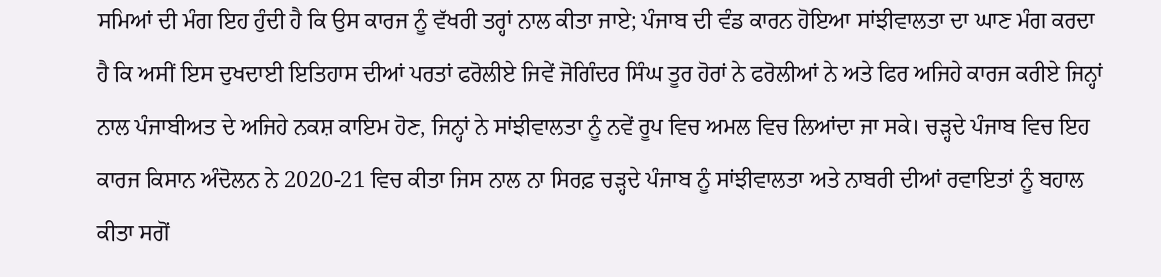ਸਮਿਆਂ ਦੀ ਮੰਗ ਇਹ ਹੁੰਦੀ ਹੈ ਕਿ ਉਸ ਕਾਰਜ ਨੂੰ ਵੱਖਰੀ ਤਰ੍ਹਾਂ ਨਾਲ ਕੀਤਾ ਜਾਏ; ਪੰਜਾਬ ਦੀ ਵੰਡ ਕਾਰਨ ਹੋਇਆ ਸਾਂਝੀਵਾਲਤਾ ਦਾ ਘਾਣ ਮੰਗ ਕਰਦਾ ਹੈ ਕਿ ਅਸੀਂ ਇਸ ਦੁਖਦਾਈ ਇਤਿਹਾਸ ਦੀਆਂ ਪਰਤਾਂ ਫਰੋਲੀਏ ਜਿਵੇਂ ਜੋਗਿੰਦਰ ਸਿੰਘ ਤੂਰ ਹੋਰਾਂ ਨੇ ਫਰੋਲੀਆਂ ਨੇ ਅਤੇ ਫਿਰ ਅਜਿਹੇ ਕਾਰਜ ਕਰੀਏ ਜਿਨ੍ਹਾਂ ਨਾਲ ਪੰਜਾਬੀਅਤ ਦੇ ਅਜਿਹੇ ਨਕਸ਼ ਕਾਇਮ ਹੋਣ, ਜਿਨ੍ਹਾਂ ਨੇ ਸਾਂਝੀਵਾਲਤਾ ਨੂੰ ਨਵੇਂ ਰੂਪ ਵਿਚ ਅਮਲ ਵਿਚ ਲਿਆਂਦਾ ਜਾ ਸਕੇ। ਚੜ੍ਹਦੇ ਪੰਜਾਬ ਵਿਚ ਇਹ ਕਾਰਜ ਕਿਸਾਨ ਅੰਦੋਲਨ ਨੇ 2020-21 ਵਿਚ ਕੀਤਾ ਜਿਸ ਨਾਲ ਨਾ ਸਿਰਫ਼ ਚੜ੍ਹਦੇ ਪੰਜਾਬ ਨੂੰ ਸਾਂਝੀਵਾਲਤਾ ਅਤੇ ਨਾਬਰੀ ਦੀਆਂ ਰਵਾਇਤਾਂ ਨੂੰ ਬਹਾਲ ਕੀਤਾ ਸਗੋਂ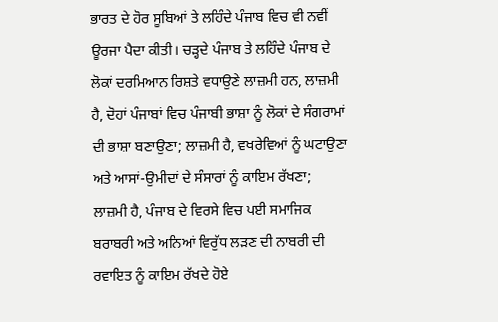ਭਾਰਤ ਦੇ ਹੋਰ ਸੂਬਿਆਂ ਤੇ ਲਹਿੰਦੇ ਪੰਜਾਬ ਵਿਚ ਵੀ ਨਵੀਂ ਊਰਜਾ ਪੈਦਾ ਕੀਤੀ। ਚੜ੍ਹਦੇ ਪੰਜਾਬ ਤੇ ਲਹਿੰਦੇ ਪੰਜਾਬ ਦੇ ਲੋਕਾਂ ਦਰਮਿਆਨ ਰਿਸ਼ਤੇ ਵਧਾਉਣੇ ਲਾਜ਼ਮੀ ਹਨ, ਲਾਜ਼ਮੀ ਹੈ, ਦੋਹਾਂ ਪੰਜਾਬਾਂ ਵਿਚ ਪੰਜਾਬੀ ਭਾਸ਼ਾ ਨੂੰ ਲੋਕਾਂ ਦੇ ਸੰਗਰਾਮਾਂ ਦੀ ਭਾਸ਼ਾ ਬਣਾਉਣਾ; ਲਾਜ਼ਮੀ ਹੈ, ਵਖਰੇਵਿਆਂ ਨੂੰ ਘਟਾਉਣਾ ਅਤੇ ਆਸਾਂ-ਉਮੀਦਾਂ ਦੇ ਸੰਸਾਰਾਂ ਨੂੰ ਕਾਇਮ ਰੱਖਣਾ; ਲਾਜ਼ਮੀ ਹੈ, ਪੰਜਾਬ ਦੇ ਵਿਰਸੇ ਵਿਚ ਪਈ ਸਮਾਜਿਕ ਬਰਾਬਰੀ ਅਤੇ ਅਨਿਆਂ ਵਿਰੁੱਧ ਲੜਣ ਦੀ ਨਾਬਰੀ ਦੀ ਰਵਾਇਤ ਨੂੰ ਕਾਇਮ ਰੱਖਦੇ ਹੋਏ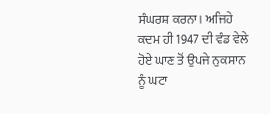ਸੰਘਰਸ਼ ਕਰਨਾ। ਅਜਿਹੇ ਕਦਮ ਹੀ 1947 ਦੀ ਵੰਡ ਵੇਲੇ ਹੋਏ ਘਾਣ ਤੋਂ ਉਪਜੇ ਨੁਕਸਾਨ ਨੂੰ ਘਟਾ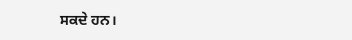ਸਕਦੇ ਹਨ।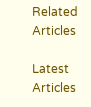Related Articles

Latest Articles